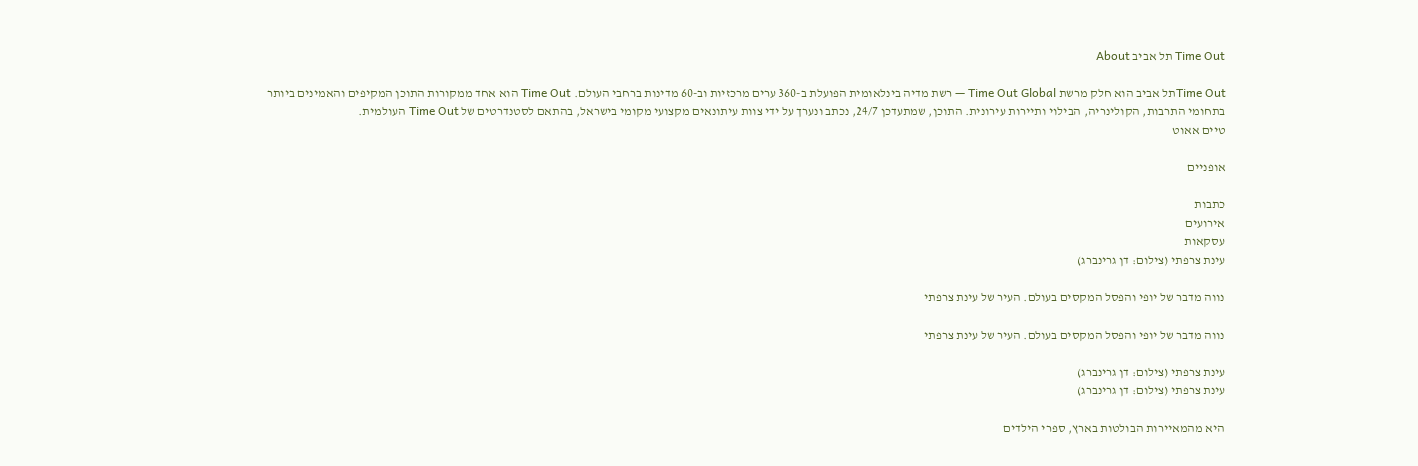Time Out תל אביב About

Time Outתל אביב הוא חלק מרשת Time Out Global — רשת מדיה בינלאומית הפועלת ב-360 ערים מרכזיות וב-60 מדינות ברחבי העולם. Time Out הוא אחד ממקורות התוכן המקיפים והאמינים ביותר בתחומי התרבות, הקולינריה, הבילוי ותיירות עירונית. התוכן, שמתעדכן 24/7, נכתב ונערך על ידי צוות עיתונאים מקצועי מקומי בישראל, בהתאם לסטנדרטים של Time Out העולמית.
טיים אאוט

אופניים

כתבות
אירועים
עסקאות
עינת צרפתי (צילום: דן גרינברג)

נווה מדבר של יופי והפסל המקסים בעולם. העיר של עינת צרפתי

נווה מדבר של יופי והפסל המקסים בעולם. העיר של עינת צרפתי

עינת צרפתי (צילום: דן גרינברג)
עינת צרפתי (צילום: דן גרינברג)

היא מהמאיירות הבולטות בארץ, ספרי הילדים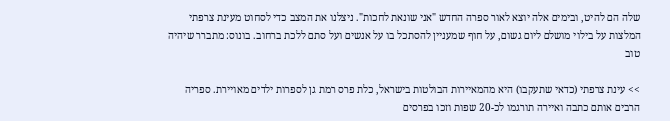שלה הם להיט, ובימים אלה יוצא לאור ספרה החדש "אני שונאת לחכות". ניצלנו את המצב כדי לסחוט מעינת צרפתי המלצות על בילוי מושלם ליום גשום, על חוף שמעניין להסתכל בו על אנשים ועל סתם ללכת ברחוב. בונוס: מתברר שיהיה טוב

>> עינת צרפתי (כדאי שתעקבו) היא מהמאיירות הבולטות בישראל, כלת פרס רמת גן לספרות ילדים מאויירת. ספריה הרבים אותם כתבה ואיירה תורגמו לכ-20 שפות וזכו בפרסים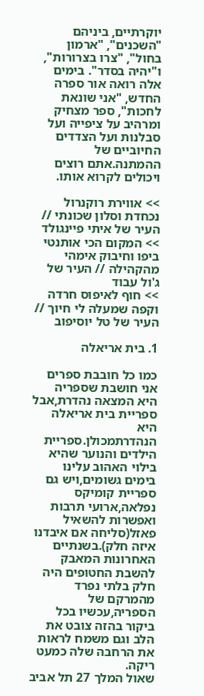יוקרתיים, ביניהם "השכנים", "ארמון בחול", "צרו בצרורות", ו"יהיה בסדר". בימים אלה רואה אור ספרה החדש, "אני שונאת לחכות", ספר מצחיק ומרהיב על ציפייה ועל סבלנות ועל הצדדים החיוביים של ההמתנה.אתם רוצים ויכולים לקרוא אותו.

>> אווירת רוקנרול נכחדת וסלון שכונתי // העיר של איתי פיינגולד
>> המקום הכי אותנטי ביפו וחיבוק אימהי מהקהילה // העיר של ג'ול עבוד
>> חוף לאיפוס חרדה וקפה שמעלה לי חיוך // העיר של טל יוסיפוב

1. בית אריאלה

כמו כל חובבת ספרים אני חושבת שספריה היא המצאה נהדרת,אבל ספריית בית אריאלה היא הנהדרתמכולן.ספריית הילדים והנוער שהיא בילוי האהוב עלינו בימים גשומים,ויש גם ספריית קומיקס נפלאה,ארועי תרבות ואפשרות להשאיל פאזל(סליחה אם איבדנו איזה חלק).בשנתיים האחרונות המאבק להשבת החטופים היה חלק בלתי נפרד מהמרקם של הספריה,עכשיו בכל ביקור בהזה צובט את הלב וגם משמח לראות את הרחבה שלה כמעט ריקה.
שאול המלך 27 תל אביב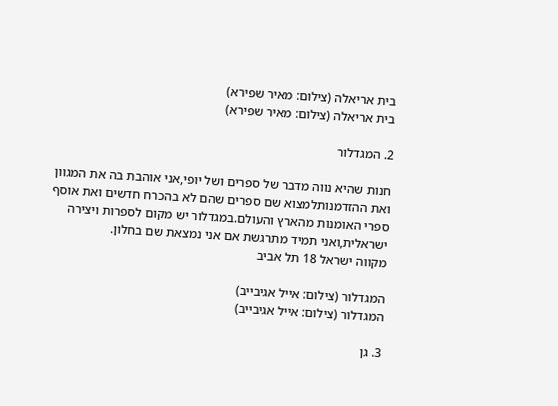בית אריאלה (צילום: מאיר שפירא)
בית אריאלה (צילום: מאיר שפירא)

2. המגדלור

חנות שהיא נווה מדבר של ספרים ושל יופי,אני אוהבת בה את המגוון ואת ההזדמנותלמצוא שם ספרים שהם לא בהכרח חדשים ואת אוסף ספרי האומנות מהארץ והעולם.במגדלור יש מקום לספרות ויצירה ישראלית,ואני תמיד מתרגשת אם אני נמצאת שם בחלון.
מקווה ישראל 18 תל אביב

המגדלור (צילום: אייל אגיבייב)
המגדלור (צילום: אייל אגיבייב)

3. גן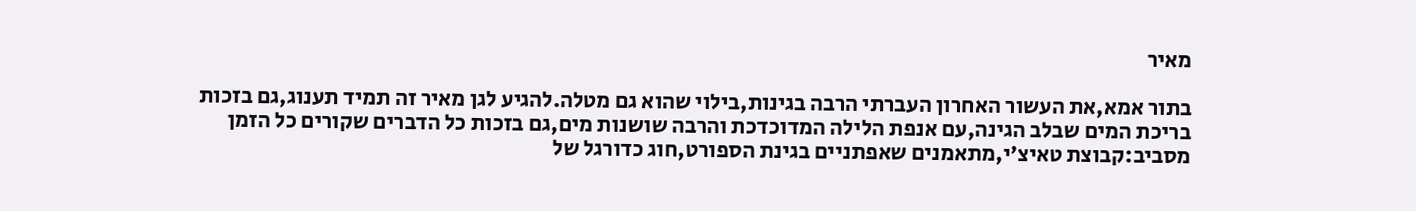מאיר

בתור אמא,את העשור האחרון העברתי הרבה בגינות,בילוי שהוא גם מטלה.להגיע לגן מאיר זה תמיד תענוג,גם בזכות בריכת המים שבלב הגינה,עם אנפת הלילה המדוכדכת והרבה שושנות מים,גם בזכות כל הדברים שקורים כל הזמן מסביב:קבוצת טאיצ׳י,מתאמנים שאפתניים בגינת הספורט,חוג כדורגל של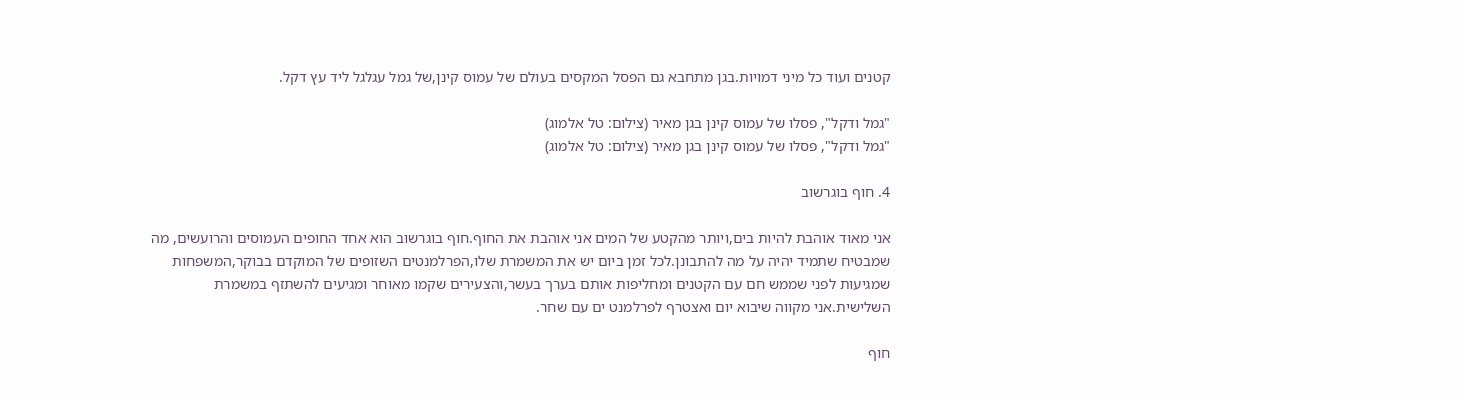קטנים ועוד כל מיני דמויות.בגן מתחבא גם הפסל המקסים בעולם של עמוס קינן,של גמל עגלגל ליד עץ דקל.

"גמל ודקל", פסלו של עמוס קינן בגן מאיר (צילום: טל אלמוג)
"גמל ודקל", פסלו של עמוס קינן בגן מאיר (צילום: טל אלמוג)

4. חוף בוגרשוב

אני מאוד אוהבת להיות בים,ויותר מהקטע של המים אני אוהבת את החוף.חוף בוגרשוב הוא אחד החופים העמוסים והרועשים, מה שמבטיח שתמיד יהיה על מה להתבונן.לכל זמן ביום יש את המשמרת שלו,הפרלמנטים השזופים של המוקדם בבוקר,המשפחות שמגיעות לפני שממש חם עם הקטנים ומחליפות אותם בערך בעשר,והצעירים שקמו מאוחר ומגיעים להשתזף במשמרת השלישית.אני מקווה שיבוא יום ואצטרף לפרלמנט ים עם שחר.

חוף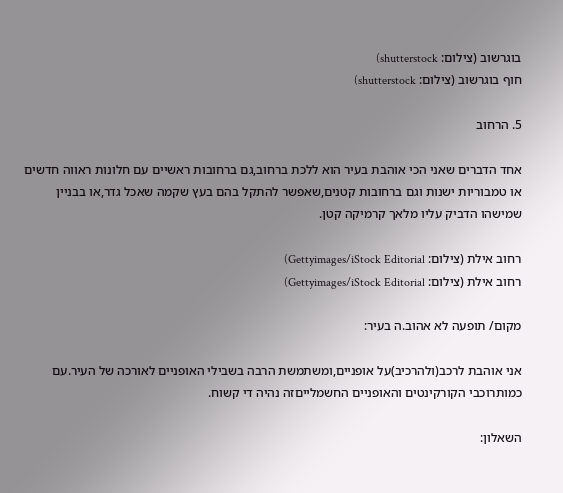בוגרשוב (צילום: shutterstock)
חוף בוגרשוב (צילום: shutterstock)

5. הרחוב

אחד הדברים שאני הכי אוהבת בעיר הוא ללכת ברחוב,גם ברחובות ראשיים עם חלונות ראווה חדשים או טמבוריות ישנות וגם ברחובות קטנים,שאפשר להתקל בהם בעץ שקמה שאכל גדר,או בבניין שמישהו הדביק עליו מלאך קרמיקה קטן.

רחוב אילת (צילום: Gettyimages/iStock Editorial)
רחוב אילת (צילום: Gettyimages/iStock Editorial)

מקום/ תופעה לא אהוב.ה בעיר:

אני אוהבת לרכב(ולהרכיב)על אופניים,ומשתמשת הרבה בשבילי האופניים לאורכה של העיר.עם כמותרוכבי הקורקינטים והאופניים החשמלייםזה נהיה די קשוח.

השאלון: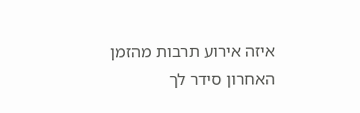איזה אירוע תרבות מהזמן האחרון סידר לך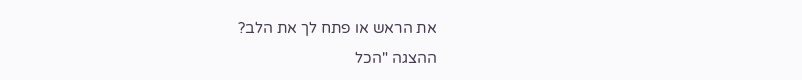את הראש או פתח לך את הלב?
ההצגה "הכל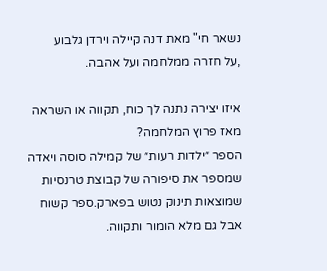נשאר חי" מאת דנה קיילה וירדן גלבוע
,על חזרה ממלחמה ועל אהבה.

איזו יצירה נתנה לך כוח, תקווה או השראה מאז פרוץ המלחמה?
הספר ״ילדות רעות״ של קמילה סוסה ויאדה שמספר את סיפורה של קבוצת טרנסיות שמוצאות תינוק נטוש בפארק.ספר קשוח אבל גם מלא הומור ותקווה.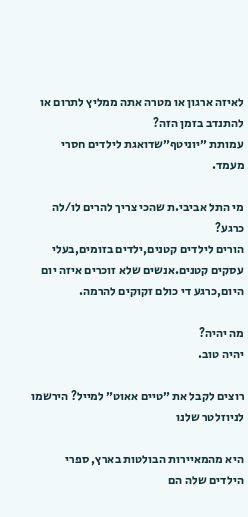לאיזה ארגון או מטרה אתה ממליץ לתרום או להתנדב בזמן הזה?
עמותת ״יוניטף״שדואגת לילדים חסרי מעמד.

מי התל אביבי.ת שהכי צריך להרים לו/לה כרגע?
הורים לילדים קטנים,ילדים בזומים,בעלי עסקים קטנים.אנשים שלא זוכרים איזה יום היום,כרגע די כולם זקוקים להרמה.

מה יהיה?
יהיה טוב.

רוצים לקבל את ״טיים אאוט״ למייל? הירשמו לניוזלטר שלנו

היא מהמאיירות הבולטות בארץ, ספרי הילדים שלה הם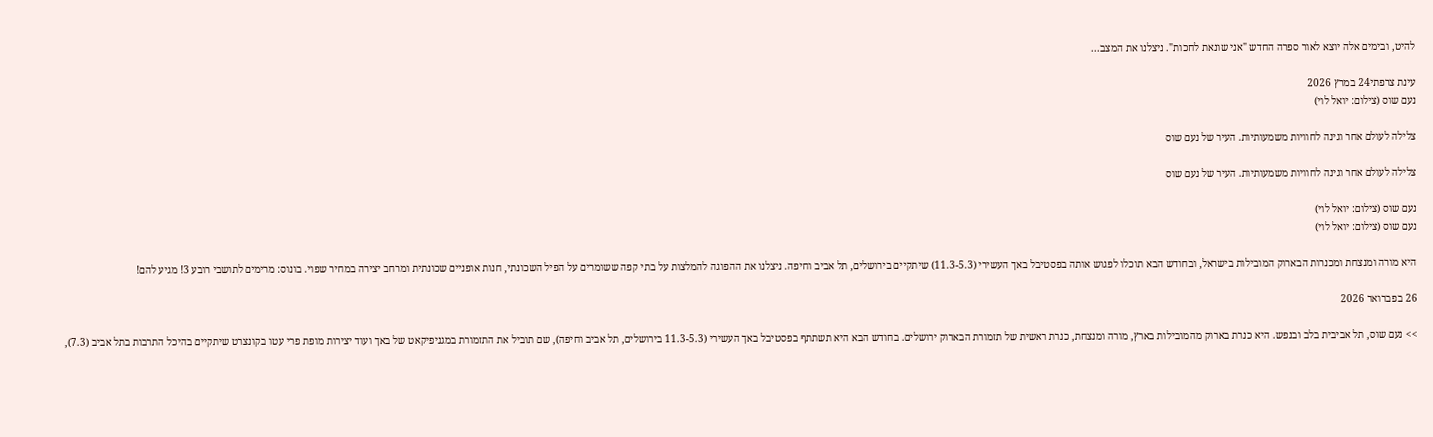להיט, ובימים אלה יוצא לאור ספרה החדש "אני שונאת לחכות". ניצלנו את המצב...

עינת צרפתי24 במרץ 2026
נעם שוס (צילום: יואל לוי)

צלילה לעולם אחר וגינה לחוויות משמעותיות. העיר של נעם שוס

צלילה לעולם אחר וגינה לחוויות משמעותיות. העיר של נעם שוס

נעם שוס (צילום: יואל לוי)
נעם שוס (צילום: יואל לוי)

היא מורה ומנצחת ומכנרות הבארוק המובילות בישראל, ובחודש הבא תוכלו לפגוש אותה בפסטיבל באך העשירי (11.3-5.3) שיתקיים בירושלים, תל אביב וחיפה. ניצלנו את ההפוגה להמלצות על בתי קפה ששומרים על הפיל השכונתי, חנות אופניים שכונתית ומרחב יצירה במחיר שפוי. בונוס: מרימים לתושבי רובע 3! מגיע להם!

26 בפברואר 2026

>> נעם שוס, תל אביבית בלב ובנפש. היא כנרת בארוק מהמובילות בארץ, מורה ומנצחת, כנרת ראשית של תזמורת הבארוק ירושלים. בחודש הבא היא תשתתף בפסטיבל באך העשירי (11.3-5.3 בירושלים, תל אביב וחיפה), שם תוביל את התזמורת במגניפיקאט של באך ועוד יצירות מופת פרי עטו בקונצרט שיתקיים בהיכל התרבות בתל אביב (7.3),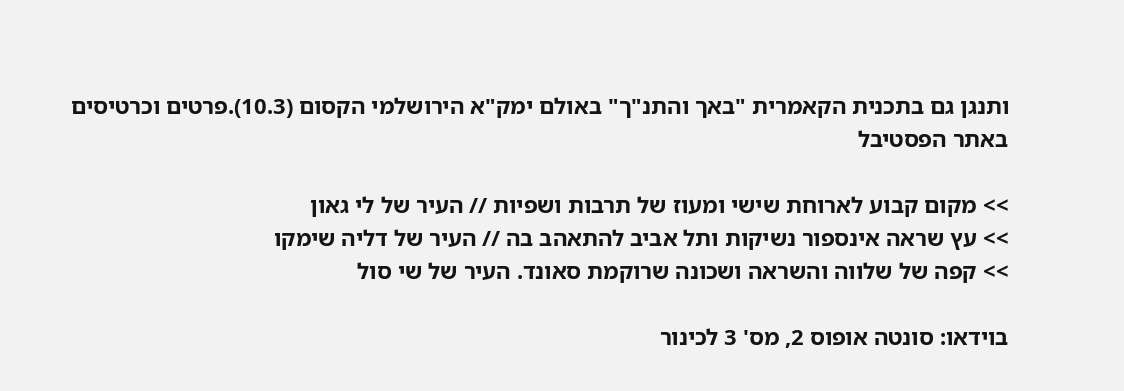ותנגן גם בתכנית הקאמרית "באך והתנ"ך" באולם ימק"א הירושלמי הקסום (10.3).פרטים וכרטיסים באתר הפסטיבל

>> מקום קבוע לארוחת שישי ומעוז של תרבות ושפיות // העיר של לי גאון
>> עץ שראה אינספור נשיקות ותל אביב להתאהב בה // העיר של דליה שימקו
>> קפה של שלווה והשראה ושכונה שרוקמת סאונד. העיר של שי סול

בוידאו: סונטה אופוס 2, מס' 3 לכינור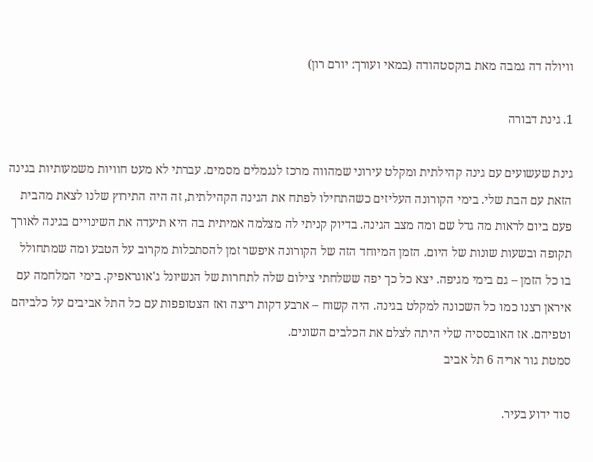וויולה דה גמבה מאת בוקסטהודה (במאי ועורך: יורם רון)

1. גינת דבורה

גינת שעשועים עם גינה קהילתית ומקלט עירוני שמהווה מרכז לנגמלים מסמים. עברתי לא מעט חוויות משמעותיות בגינה הזאת עם הבת שלי. בימי הקורונה העליזים כשהתחילו לפתח את הגינה הקהילתית, זה היה התירוץ שלנו לצאת מהבית פעם ביום לראות מה גדל שם ומה מצב הגינה. בדיוק קניתי לה מצלמה אמיתית בה היא תיעדה את השינויים בגינה לאורך תקופה ובשעות שונות של היום. הזמן המיוחד הזה של הקורונה איפשר זמן להסתכלות מקרוב על הטבע ומה שמתחולל בו כל הזמן – גם בימי מגיפה. יצא כל כך יפה ששלחתי צילום שלה לתחרות של הנשיונל ג'אוגראפיק. בימי המלחמה עם איראן רצנו כמו כל השכונה למקלט בגינה. היה קשוח – ארבע דקות ריצה ואז הצטופפות עם כל התל אביבים על כלביהם וטפיהם. אז האובססיה שלי היתה לצלם את הכלבים השונים.
סמטת גור אריה 6 תל אביב

סוד ידוע בעיר.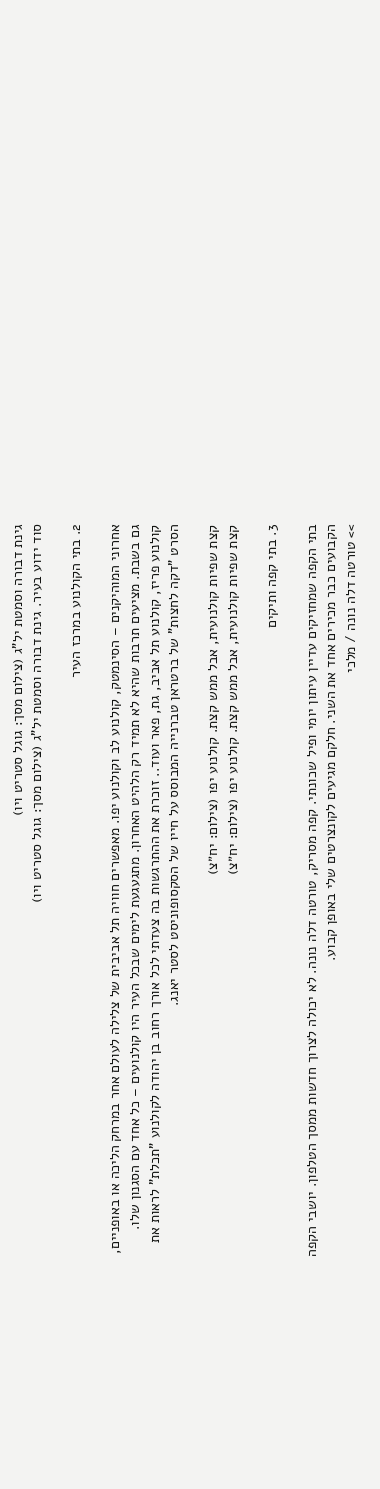גינת דבורה וסמטת יל"ג (צילום מסך: גוגל סטריט ויו)
סוד ידוע בעיר. גינת דבורה וסמטת יל"ג (צילום מסך: גוגל סטריט ויו)

2. בתי הקולנוע במרכז העיר

אחרוני המוהיקנים – הסינמטק, קולנוע לב וקולנוע יפו. מאפשרים חוויה תל אביבית של צלילה לעולם אחר במרחק הליכה או באופניים, גם בשבת. מציעים תרבות שהיא לא תמיד רק הלהיט האחרון. מתגעגעת לימים שבכל העיר היו קולנועים – כל אחד עם הסגנון שלו. קולנוע פריז, קולנוע תל אביב, גת, פאר ועוד.. זוכרת את ההתרגשות בה צעדתי לכל אורך רחוב בן יהודה לקולנוע "תכלת" לראות את הסרט "דקה לחצות" של ברטראן טברנייה המבוסס על חייו של הסקסופוניסט לסטר יאנג.

קצת שפיות קולנועית, אבל ממש קצת. קולנוע יפו (צילום: יח״צ)
קצת שפיות קולנועית, אבל ממש קצת. קולנוע יפו (צילום: יח״צ)

3. בתי קפה ותיקים

בתי הקפה שמחזיקים עדיין עיתון יומי ופיל שכונתי. קפה מסריק, טורטה דלה נונה. לא יכולה לצרוך חדשות ממסך הטלפון. יושבי הקפה הקבועים כבר מכירים אחד את השני. חלקם מגיעים לקונצרטים שלי באופן קבוע.
>> טורטה דלה נונה / מלכי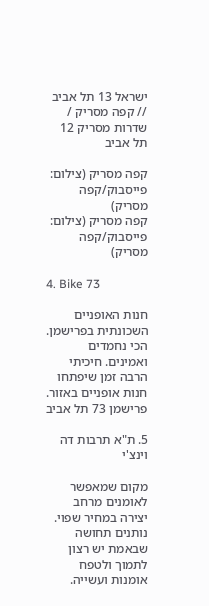ישראל 13 תל אביב // קפה מסריק / שדרות מסריק 12 תל אביב

קפה מסריק (צילום: פייסבוק/קפה מסריק)
קפה מסריק (צילום: פייסבוק/קפה מסריק)

4. Bike 73

חנות האופניים השכונתית בפרישמן. הכי נחמדים ואמינים. חיכיתי הרבה זמן שיפתחו חנות אופניים באזור.
פרישמן 73 תל אביב

5. ת"א תרבות דה וינצ'י

מקום שמאפשר לאומנים מרחב יצירה במחיר שפוי. נותנים תחושה שבאמת יש רצון לתמוך ולטפח אומנות ועשייה.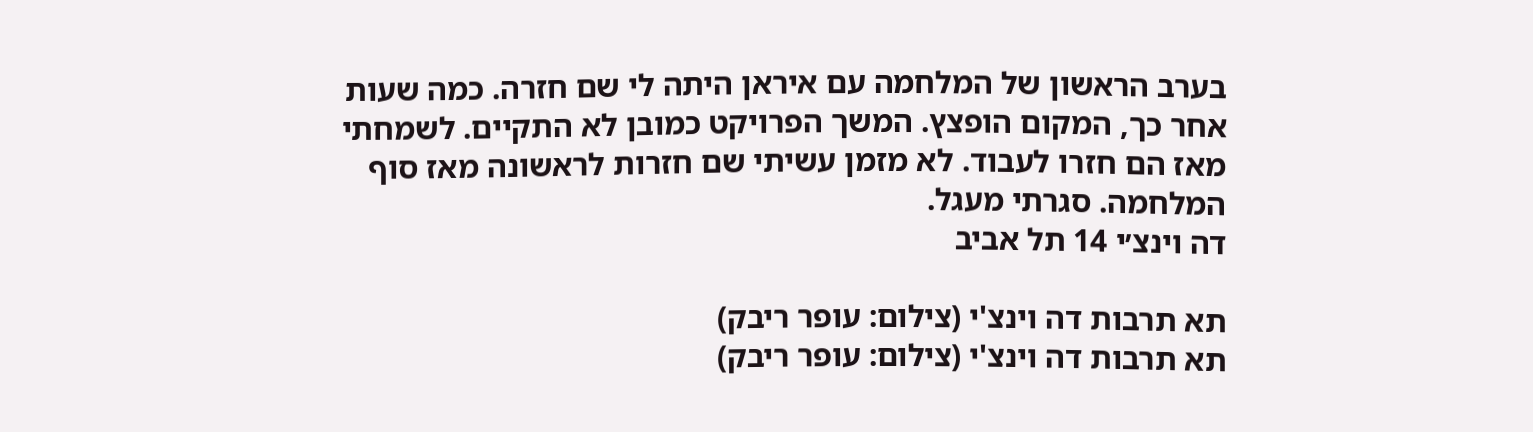בערב הראשון של המלחמה עם איראן היתה לי שם חזרה. כמה שעות אחר כך, המקום הופצץ. המשך הפרויקט כמובן לא התקיים. לשמחתי מאז הם חזרו לעבוד. לא מזמן עשיתי שם חזרות לראשונה מאז סוף המלחמה. סגרתי מעגל.
דה וינצ׳י 14 תל אביב

תא תרבות דה וינצ'י (צילום: עופר ריבק)
תא תרבות דה וינצ'י (צילום: עופר ריבק)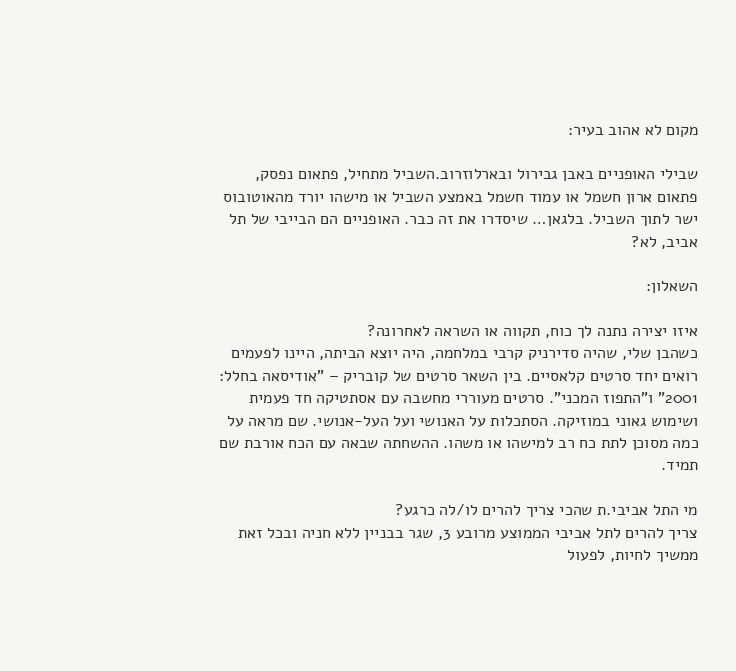מקום לא אהוב בעיר:

שבילי האופניים באבן גבירול ובארלוזרוב.השביל מתחיל, פתאום נפסק, פתאום ארון חשמל או עמוד חשמל באמצע השביל או מישהו יורד מהאוטובוס ישר לתוך השביל. בלגאן… שיסדרו את זה כבר. האופניים הם הבייבי של תל אביב, לא?

השאלון:

איזו יצירה נתנה לך כוח, תקווה או השראה לאחרונה?
כשהבן שלי, שהיה סדירניק קרבי במלחמה, היה יוצא הביתה, היינו לפעמים רואים יחד סרטים קלאסיים. בין השאר סרטים של קובריק – "אודיסאה בחלל: 2001" ו"התפוז המכני". סרטים מעוררי מחשבה עם אסתטיקה חד פעמית ושימוש גאוני במוזיקה. הסתכלות על האנושי ועל העל-אנושי. שם מראה על כמה מסוכן לתת כח רב למישהו או משהו. ההשחתה שבאה עם הכח אורבת שם תמיד.

מי התל אביבי.ת שהכי צריך להרים לו/לה כרגע?
צריך להרים לתל אביבי הממוצע מרובע 3, שגר בבניין ללא חניה ובכל זאת ממשיך לחיות, לפעול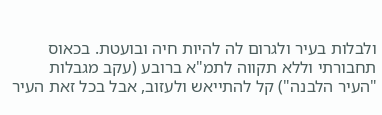ולבלות בעיר ולגרום לה להיות חיה ובועטת. בכאוס תחבורתי וללא תקווה לתמ"א ברובע (עקב מגבלות "העיר הלבנה") קל להתייאש ולעזוב, אבל בכל זאת העיר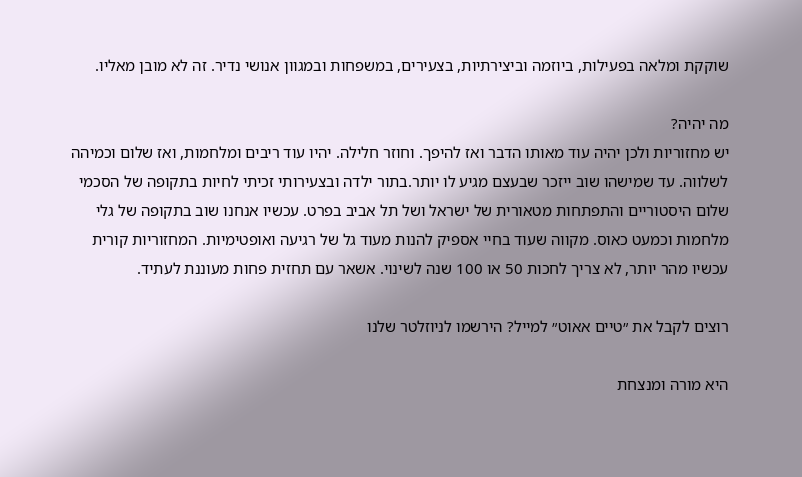שוקקת ומלאה בפעילות, ביוזמה וביצירתיות, בצעירים, במשפחות ובמגוון אנושי נדיר. זה לא מובן מאליו.

מה יהיה?
יש מחזוריות ולכן יהיה עוד מאותו הדבר ואז להיפך. וחוזר חלילה. יהיו עוד ריבים ומלחמות, ואז שלום וכמיהה לשלווה. עד שמישהו שוב ייזכר שבעצם מגיע לו יותר.בתור ילדה ובצעירותי זכיתי לחיות בתקופה של הסכמי שלום היסטוריים והתפתחות מטאורית של ישראל ושל תל אביב בפרט. עכשיו אנחנו שוב בתקופה של גלי מלחמות וכמעט כאוס. מקווה שעוד בחיי אספיק להנות מעוד גל של רגיעה ואופטימיות. המחזוריות קורית עכשיו מהר יותר, לא צריך לחכות 50 או 100 שנה לשינוי. אשאר עם תחזית פחות מעוננת לעתיד.

רוצים לקבל את ״טיים אאוט״ למייל? הירשמו לניוזלטר שלנו

היא מורה ומנצחת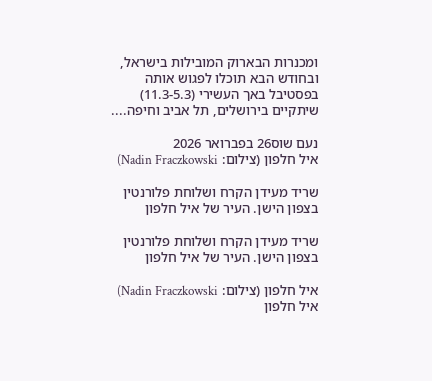ומכנרות הבארוק המובילות בישראל, ובחודש הבא תוכלו לפגוש אותה בפסטיבל באך העשירי (11.3-5.3) שיתקיים בירושלים, תל אביב וחיפה....

נעם שוס26 בפברואר 2026
איל חלפון (צילום: Nadin Fraczkowski)

שריד מעידן הקרח ושלוחת פלורנטין בצפון הישן. העיר של איל חלפון

שריד מעידן הקרח ושלוחת פלורנטין בצפון הישן. העיר של איל חלפון

איל חלפון (צילום: Nadin Fraczkowski)
איל חלפון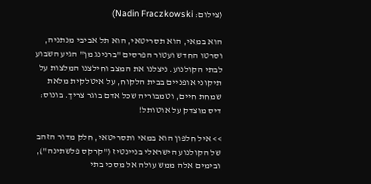(צילום: Nadin Fraczkowski)

הוא במאי, הוא תסריטאי, הוא תל אביבי מנתניה, וסרטו החדש ועטור הפרסים "ברנינג מן" הגיע השבוע לבתי הקולנוע. ניצלנו את המצב וחילצנו המלצות על תיקוני אופניים בבית הלקוח, על איטלקית מלאת שמחת חיים, וטמבוריה שכל אדם בוגר צריך. בונוס: דיס מוצדק על אוטותל!

>> איל חלפון הוא במאי ותסריטאי, חלק מדור הזהב של הקולנוע הישראלי בניינטיז ("קרקס פלשתינה"), ובימים אלה ממש עולה אל מסכי בתי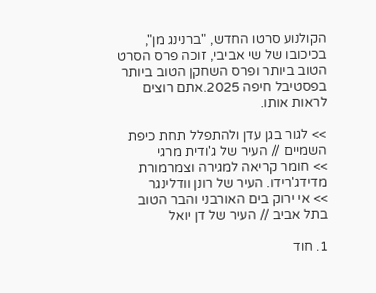הקולנוע סרטו החדש, "ברנינג מן", בכיכובו של שי אביבי, זוכה פרס הסרט הטוב ביותר ופרס השחקן הטוב ביותר בפסטיבל חיפה 2025.אתם רוצים לראות אותו.

>> לגור בגן עדן ולהתפלל תחת כיפת השמיים // העיר של ג'ודית מרגי
>> חומר קריאה למגירה וצמרמורת מדידג'רידו. העיר של רונן וודלינגר
>> אי ירוק בים האורבני והבר הטוב בתל אביב // העיר של דן יואל

1. חוד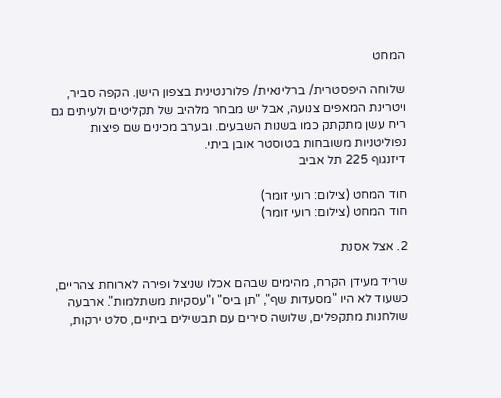המחט

שלוחה היפסטרית/ ברלינאית/ פלורנטינית בצפון הישן. הקפה סביר, ויטרינת המאפים צנועה, אבל יש מבחר מלהיב של תקליטים ולעיתים גם ריח עשן מתקתק כמו בשנות השבעים. ובערב מכינים שם פיצות נפוליטניות משובחות בטוסטר אובן ביתי.
דיזנגוף 225 תל אביב

חוד המחט (צילום: רועי זומר)
חוד המחט (צילום: רועי זומר)

2. אצל אסנת

שריד מעידן הקרח, מהימים שבהם אכלו שניצל ופירה לארוחת צהריים, כשעוד לא היו "מסעדות שף", "תן ביס" ו"עסקיות משתלמות". ארבעה שולחנות מתקפלים, שלושה סירים עם תבשילים ביתיים, סלט ירקות,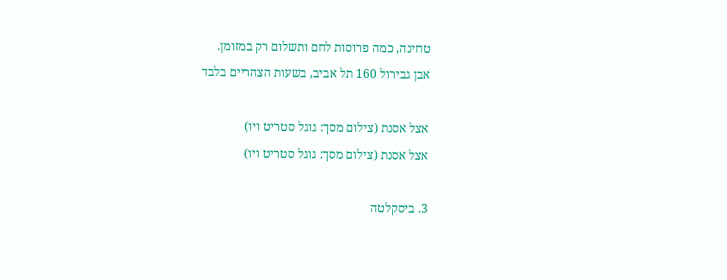טחינה, כמה פרוסות לחם ותשלום רק במזומן.
אבן גבירול 160 תל אביב, בשעות הצהריים בלבד

אצל אסנת (צילום מסך: גוגל סטריט ויו)
אצל אסנת (צילום מסך: גוגל סטריט ויו)

3. ביסקלטה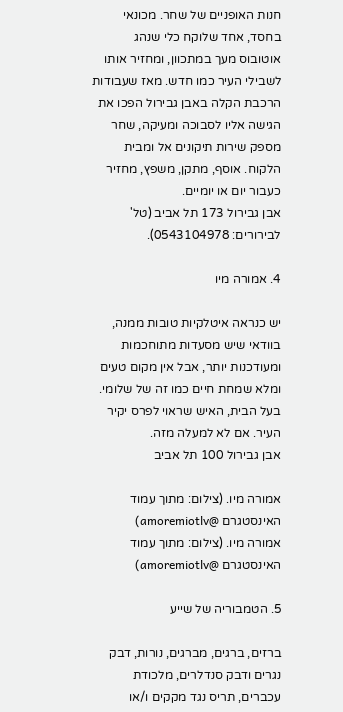חנות האופניים של שחר. מכונאי בחסד, אחד שלוקח כלי שנהג אוטובוס מעך במתכוון, ומחזיר אותו לשבילי העיר כמו חדש. מאז שעבודות הרכבת הקלה באבן גבירול הפכו את הגישה אליו לסבוכה ומעיקה, שחר מספק שירות תיקונים אל ומבית הלקוח. אוסף, מתקן, משפץ, מחזיר כעבור יום או יומיים.
אבן גבירול 173 תל אביב (טל' לבירורים: 0543104978).

4. אמורה מיו

יש כנראה איטלקיות טובות ממנה, בוודאי שיש מסעדות מתוחכמות ומעודכנות יותר, אבל אין מקום טעים ומלא שמחת חיים כמו זה של שלומי. בעל הבית, האיש שראוי לפרס יקיר העיר. אם לא למעלה מזה.
אבן גבירול 100 תל אביב

אמורה מיו. (צילום: מתוך עמוד האינסטגרם @amoremiotlv)
אמורה מיו. (צילום: מתוך עמוד האינסטגרם @amoremiotlv)

5. הטמבוריה של שייע

ברזים, ברגים, מברגים, נורות, דבק נגרים ודבק סנדלרים, מלכודת עכברים, תריס נגד מקקים ו/או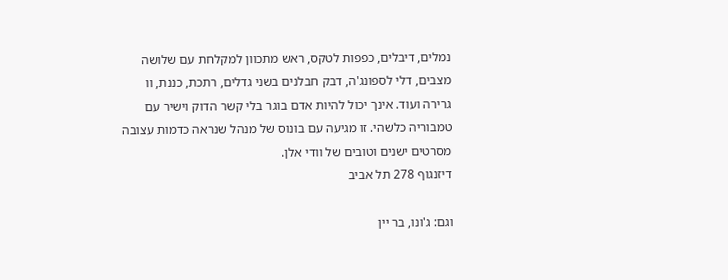נמלים, דיבלים, כפפות לטקס, ראש מתכוון למקלחת עם שלושה מצבים, דלי לספונג'ה, דבק חבלנים בשני גדלים, רתכת, כננת, וו גרירה ועוד. אינך יכול להיות אדם בוגר בלי קשר הדוק וישיר עם טמבוריה כלשהי. זו מגיעה עם בונוס של מנהל שנראה כדמות עצובה מסרטים ישנים וטובים של וודי אלן.
דיזנגוף 278 תל אביב

וגם: ג'ונו, בר יין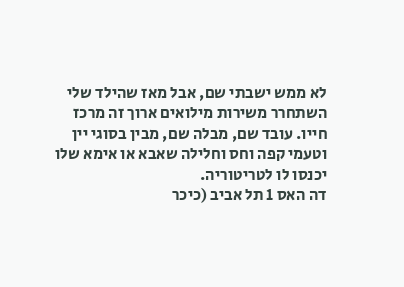לא ממש ישבתי שם, אבל מאז שהילד שלי השתחרר משירות מילואים ארוך זה מרכז חייו. עובד שם, מבלה שם, מבין בסוגי יין וטעמי קפה וחס וחלילה שאבא או אימא שלו יכנסו לו לטריטוריה.
דה האס 1 תל אביב (כיכר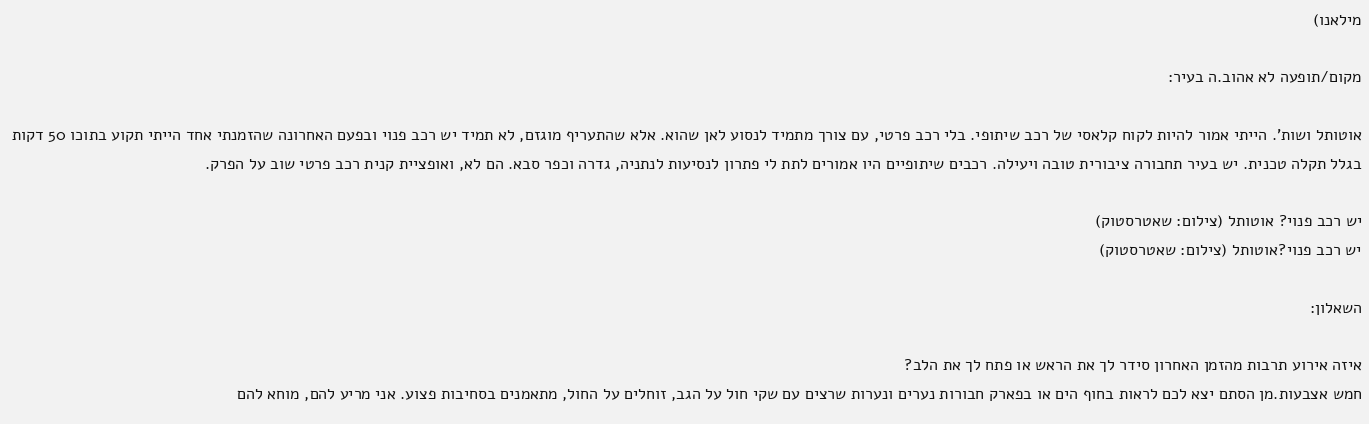מילאנו)

מקום/תופעה לא אהוב.ה בעיר:

אוטותל ושות'. הייתי אמור להיות לקוח קלאסי של רכב שיתופי. בלי רכב פרטי, עם צורך מתמיד לנסוע לאן שהוא. אלא שהתעריף מוגזם, לא תמיד יש רכב פנוי ובפעם האחרונה שהזמנתי אחד הייתי תקוע בתוכו 50 דקות בגלל תקלה טכנית. יש בעיר תחבורה ציבורית טובה ויעילה. רכבים שיתופיים היו אמורים לתת לי פתרון לנסיעות לנתניה, גדרה וכפר סבא. הם לא, ואופציית קנית רכב פרטי שוב על הפרק.

יש רכב פנוי? אוטותל (צילום: שאטרסטוק)
יש רכב פנוי?אוטותל (צילום: שאטרסטוק)

השאלון:

איזה אירוע תרבות מהזמן האחרון סידר לך את הראש או פתח לך את הלב?
חמש אצבעות.מן הסתם יצא לכם לראות בחוף הים או בפארק חבורות נערים ונערות שרצים עם שקי חול על הגב, זוחלים על החול, מתאמנים בסחיבות פצוע. אני מריע להם, מוחא להם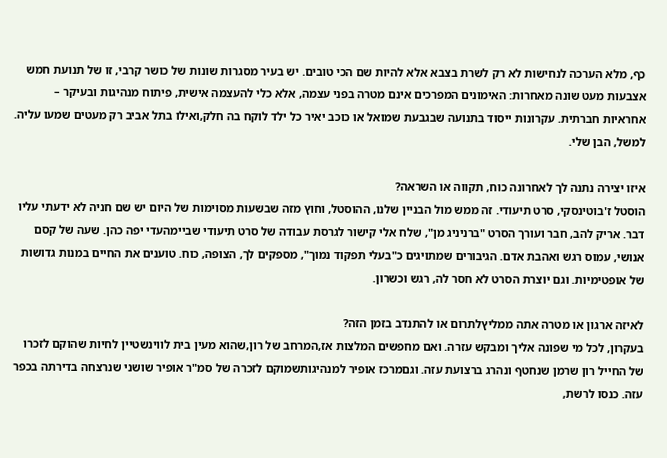כף, מלא הערכה לנחישות לא רק לשרת בצבא אלא להיות שם הכי טובים. יש בעיר מסגרות שונות של כושר קרבי, זו של תנועת חמש אצבעות מעט שונה מאחרות: האימונים המפרכים אינם מטרה בפני עצמה, אלא כלי להעצמה אישית, פיתוח מנהיגות ובעיקר – אחראיות חברתית. עקרונות ייסוד בתנועה שבגבעת שמואל או כוכב יאיר כל ילד לוקח בה חלק,ואילו בתל אביב רק מעטים שמעו עליה. למשל, הבן שלי.

איזו יצירה נתנה לך לאחרונה כוח, תקווה או השראה?
הוסטל ז'בוטינסקי, סרט תיעודי. זה ממש מול הבניין שלנו, ההוסטל, וחוץ מזה שבשעות מסוימות של היום יש שם חניה לא ידעתי עליו דבר. אריק להב, חבר ועורך הסרט "ברניניג מן", שלח אלי קישור לגרסת עבודה של סרט תיעודי שביימהעדי יפה כהן. שעה של קסם אנושי, עמוס רגש ואהבת אדם. הגיבורים שמתויגים כ"בעלי תפקוד נמוך", מספקים לך, הצופה, כוח. טוענים את החיים במנות גדושות של אופטימיות. וגם יוצרת הסרט לא חסר לה, רגש וכשרון.

לאיזה ארגון או מטרה אתה ממליץלתרום או להתנדב בזמן הזה?
בעקרון, לכל מי שפונה אליך ומבקש עזרה. ואם מחפשים המלצות אז,המרחב של רון,שהוא מעין בית לווינשטיין לחיות שהוקם לזכרו של החייל רון שרמן שנחטף ונהרג ברצועת עזה. וגםמרכז אופיר למנהיגותשמוקם לזכרה של סמ"ר אופיר שושני שנרצחה בדירתה בכפר עזה. כנסו לרשת,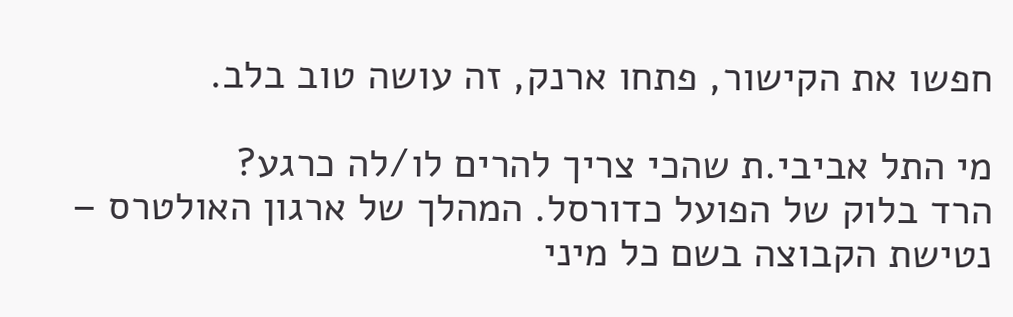חפשו את הקישור, פתחו ארנק, זה עושה טוב בלב.

מי התל אביבי.ת שהכי צריך להרים לו/לה כרגע?
הרד בלוק של הפועל כדורסל. המהלך של ארגון האולטרס – נטישת הקבוצה בשם כל מיני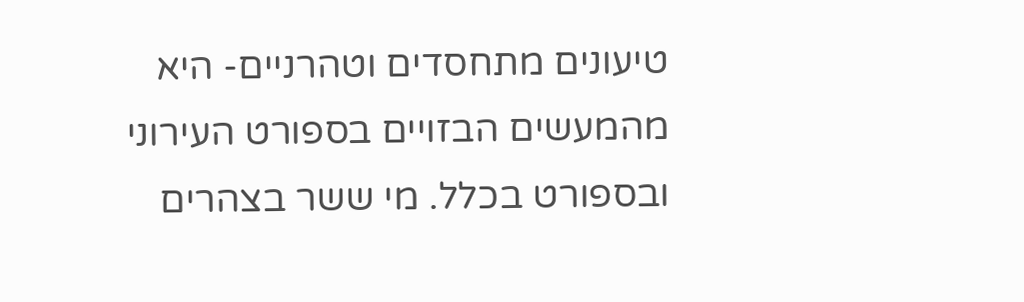טיעונים מתחסדים וטהרניים- היא מהמעשים הבזויים בספורט העירוני ובספורט בכלל. מי ששר בצהרים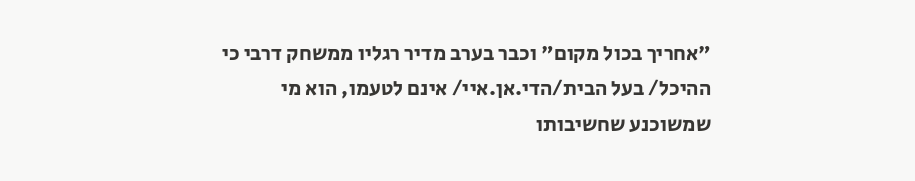"אחריך בכול מקום" וכבר בערב מדיר רגליו ממשחק דרבי כי ההיכל/ בעל הבית/הדי.אן.איי/ אינם לטעמו, הוא מי שמשוכנע שחשיבותו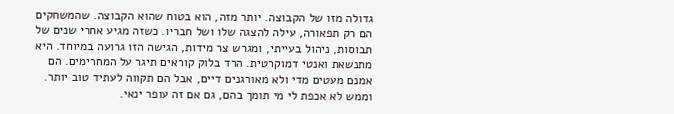גדולה מזו של הקבוצה. יותר מזה, הוא בטוח שהוא הקבוצה. שהמשחקים הם רק תפאורה, עילה להצגה שלו ושל חבריו. כשזה מגיע אחרי שנים של תבוסות, ניהול בעייתי, ומגרש צר מידות, הגישה הזו גרועה במיוחד. היא מתנשאת ואנטי דמוקרטית. הרד בלוק קוראים תיגר על המחרימים. הם אמנם מעטים מדי ולא מאורגנים דיים, אבל הם תקווה לעתיד טוב יותר. וממש לא אכפת לי מי תומך בהם, גם אם זה עופר ינאי.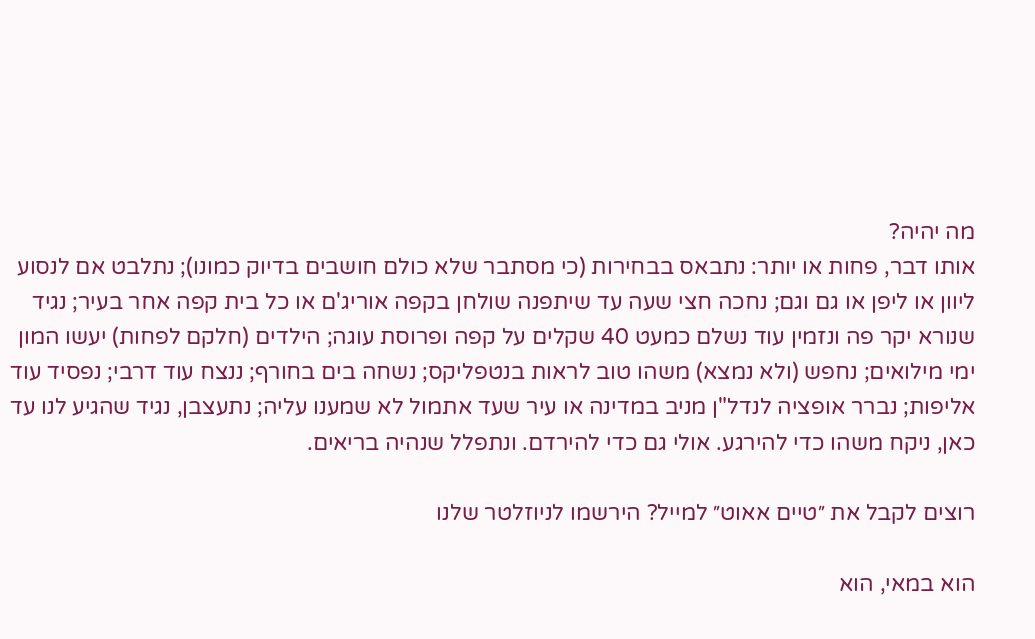מה יהיה?
אותו דבר, פחות או יותר: נתבאס בבחירות (כי מסתבר שלא כולם חושבים בדיוק כמונו); נתלבט אם לנסוע ליוון או ליפן או גם וגם; נחכה חצי שעה עד שיתפנה שולחן בקפה אוריג'ם או כל בית קפה אחר בעיר; נגיד שנורא יקר פה ונזמין עוד נשלם כמעט 40 שקלים על קפה ופרוסת עוגה; הילדים (חלקם לפחות) יעשו המון ימי מילואים; נחפש (ולא נמצא) משהו טוב לראות בנטפליקס; נשחה בים בחורף; ננצח עוד דרבי; נפסיד עוד אליפות; נברר אופציה לנדל"ן מניב במדינה או עיר שעד אתמול לא שמענו עליה; נתעצבן, נגיד שהגיע לנו עד כאן, ניקח משהו כדי להירגע. אולי גם כדי להירדם. ונתפלל שנהיה בריאים.

רוצים לקבל את ״טיים אאוט״ למייל? הירשמו לניוזלטר שלנו

הוא במאי, הוא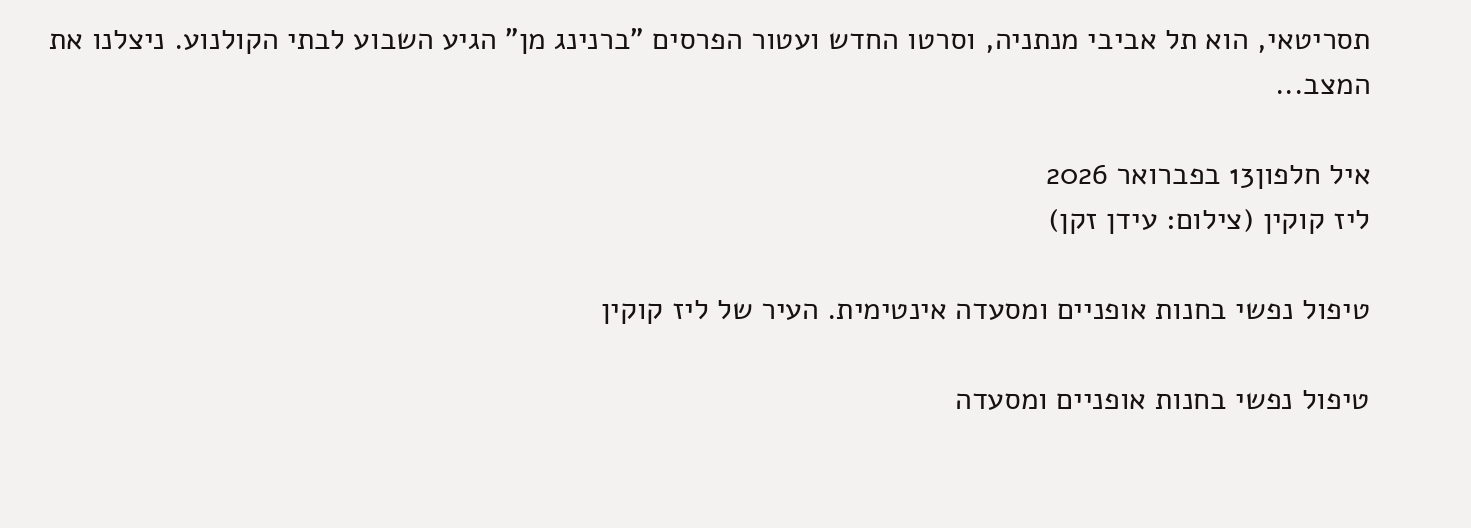תסריטאי, הוא תל אביבי מנתניה, וסרטו החדש ועטור הפרסים "ברנינג מן" הגיע השבוע לבתי הקולנוע. ניצלנו את המצב...

איל חלפון13 בפברואר 2026
ליז קוקין (צילום: עידן זקן)

טיפול נפשי בחנות אופניים ומסעדה אינטימית. העיר של ליז קוקין

טיפול נפשי בחנות אופניים ומסעדה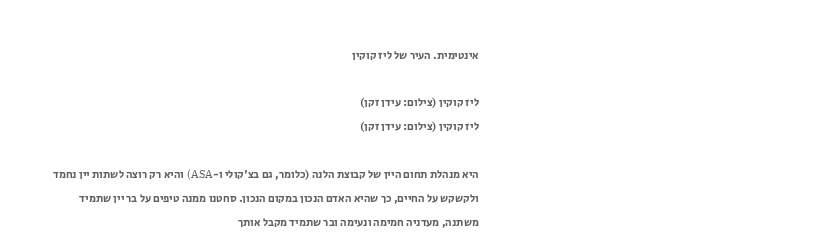אינטימית. העיר של ליז קוקין

ליז קוקין (צילום: עידן זקן)
ליז קוקין (צילום: עידן זקן)

היא מנהלת תחום היין של קבוצת הלנה (כלומר, גם בצ'קולי ו-ASA) והיא רק רוצה לשתות יין נחמד ולקשקש על החיים, כך שהיא האדם הנכון במקום הנכון. סחטנו ממנה טיפים על בר יין שתמיד משתנה, מעדניה חמימה ונעימה ובר שתמיד מקבל אותך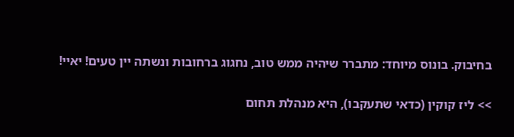בחיבוק. בונוס מיוחד: מתברר שיהיה ממש טוב, נחגוג ברחובות ונשתה יין טעים! יאיי!

>> ליז קוקין (כדאי שתעקבו), היא מנהלת תחום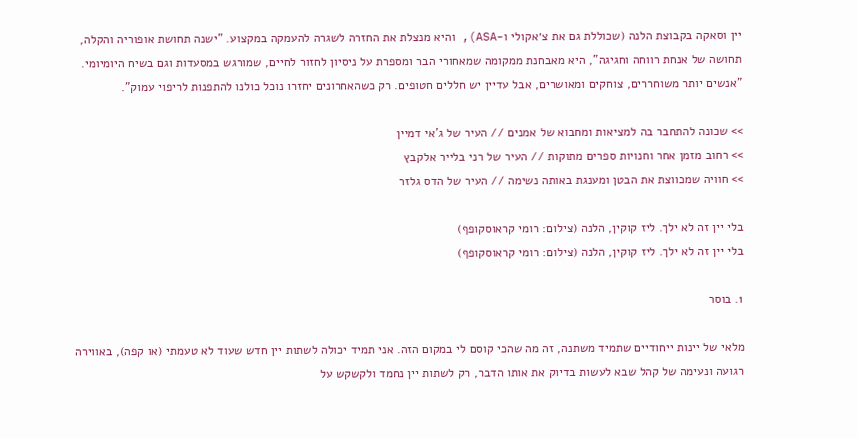יין וסאקה בקבוצת הלנה (שכוללת גם את צ׳אקולי ו-ASA), והיא מנצלת את החזרה לשגרה להעמקה במקצוע. "ישנה תחושת אופוריה והקלה, תחושה של אנחת רווחה וחגיגה", היא מאבחנת ממקומה שמאחורי הבר ומספרת על ניסיון לחזור לחיים, שמורגש במסעדות וגם בשיח היומיומי. "אנשים יותר משוחררים, צוחקים ומאושרים, אבל עדיין יש חללים חטופים. רק כשהאחרונים יחזרו נוכל כולנו להתפנות לריפוי עמוק".

>> שכונה להתחבר בה למציאות ומחבוא של אמנים // העיר של ג'אי דמיין
>> רחוב מזמן אחר וחנויות ספרים מתוקות // העיר של רני בלייר אלקבץ
>> חוויה שמכווצת את הבטן ומענגת באותה נשימה // העיר של הדס גלזר

בלי יין זה לא ילך. ליז קוקין, הלנה (צילום: רומי קראוסקופף)
בלי יין זה לא ילך. ליז קוקין, הלנה (צילום: רומי קראוסקופף)

1. בוסר

מלאי של יינות ייחודיים שתמיד משתנה, זה מה שהכי קוסם לי במקום הזה. אני תמיד יכולה לשתות יין חדש שעוד לא טעמתי (או קפה), באווירה רגועה ונעימה של קהל שבא לעשות בדיוק את אותו הדבר, רק לשתות יין נחמד ולקשקש על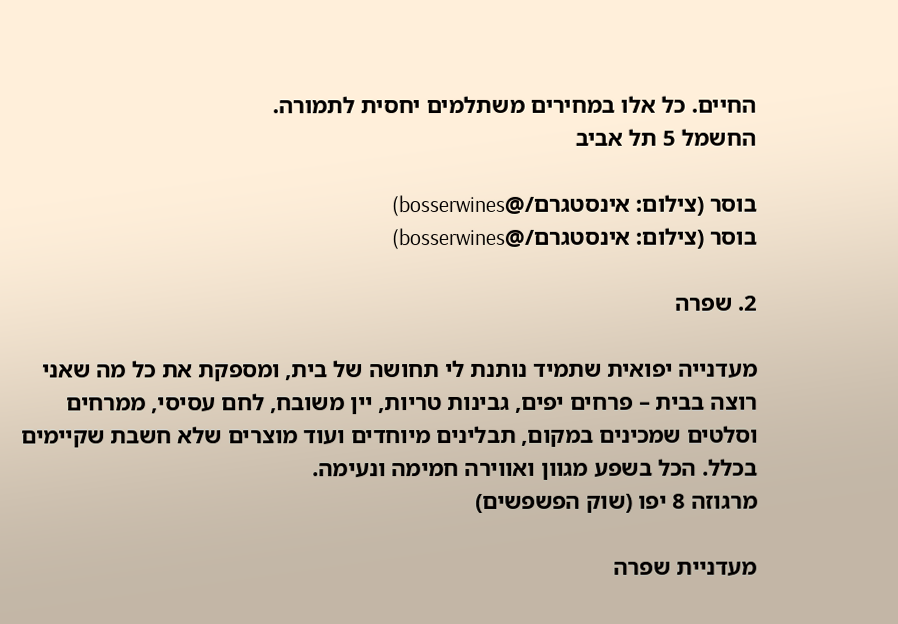החיים. כל אלו במחירים משתלמים יחסית לתמורה.
החשמל 5 תל אביב

בוסר (צילום: אינסטגרם/@bosserwines)
בוסר (צילום: אינסטגרם/@bosserwines)

2. שפרה

מעדנייה יפואית שתמיד נותנת לי תחושה של בית, ומספקת את כל מה שאני רוצה בבית – פרחים יפים, גבינות טריות, יין משובח, לחם עסיסי, ממרחים וסלטים שמכינים במקום, תבלינים מיוחדים ועוד מוצרים שלא חשבת שקיימים בכלל. הכל בשפע מגוון ואווירה חמימה ונעימה.
מרגוזה 8 יפו (שוק הפשפשים)

מעדניית שפרה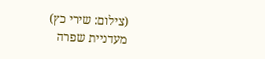(צילום: שירי כץ)
מעדניית שפרה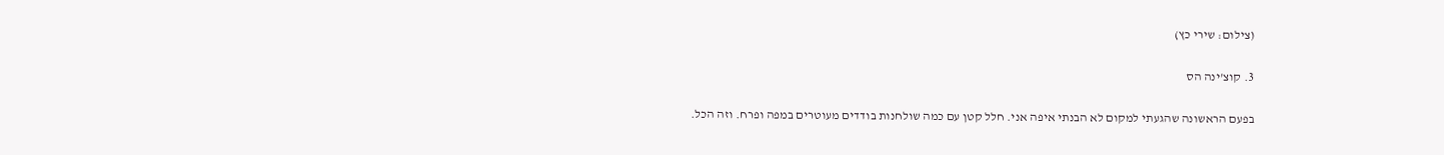(צילום: שירי כץ)

3. קוצ'ינה הס

בפעם הראשונה שהגעתי למקום לא הבנתי איפה אני. חלל קטן עם כמה שולחנות בודדים מעוטרים במפה ופרח. וזה הכל.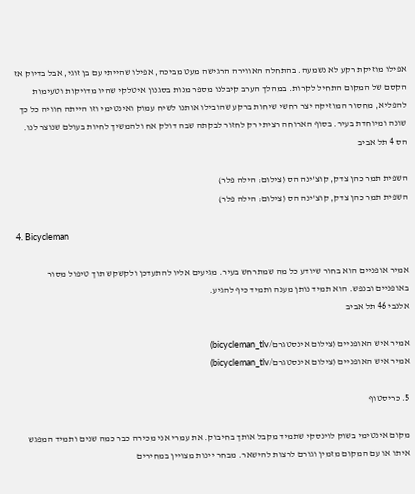אפילו מוזיקת רקע לא נשמעה. בהתחלה האווירה הרגישה מעט מביכה, אפילו שהייתי עם בן זוגי, אבל בדיוק אז הקסם של המקום התחיל לקרות. במהלך הערב קיבלנו מספר מנות בסגנון איטלקי שהיו מדויקות וטעימות להפליא, מחסור המוזיקה יצר רחשי שיחות ברקע שהובילו אותנו לשיח עמוק ואינטימי וזו הייתה חוויה כל כך שונה ומיוחדת בעיר. בסוף הארוחה רציתי רק לחזור לבקתה שבה דולק אח ולהמשיך לחיות בעולם שנוצר לנו.
הס 4 תל אביב

השפית תמר כהן צדק, קוצ'ינה הס (צילום: הילה פלר)
השפית תמר כהן צדק, קוצ'ינה הס (צילום: הילה פלר)

4. Bicycleman

אמיר אופניים הוא בחור שיודע כל מה שמתרחש בעיר. מגיעים אליו להתעדכן ולקשקש תוך טיפול מסור באופניים ובנפש. הוא תמיד נותן מענה ותמיד כיף להגיע.
אלנבי 46 תל אביב

אמיר איש האופניים (צילום אינסטגרם/bicycleman_tlv)
אמיר איש האופניים (צילום אינסטגרם/bicycleman_tlv)

5. כריסטוף

מקום אינטימי בשוק לוינסקי שתמיד מקבל אותך בחיבוק. את עמרי אני מכירה כבר כמה שנים ותמיד המפגש איתו או עם המקום מזמין וגורם לרצות להישאר. מבחר יינות מצויין במחירים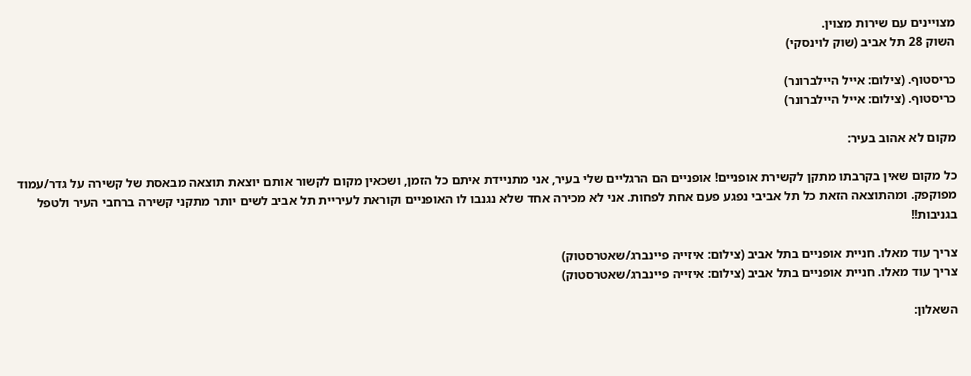מצויינים עם שירות מצוין.
השוק 28 תל אביב (שוק לוינסקי)

כריסטוף. (צילום: אייל היילברונר)
כריסטוף. (צילום: אייל היילברונר)

מקום לא אהוב בעיר:

כל מקום שאין בקרבתו מתקן לקשירת אופניים! אופניים הם הרגליים שלי בעיר, אני מתניידת איתם כל הזמן, ושכאין מקום לקשור אותם יוצאת תוצאה מבאסת של קשירה על גדר/עמוד מפוקפק. ומהתוצאה הזאת כל תל אביבי נפגע פעם אחת לפחות. אני לא מכירה אחד שלא נגנבו לו האופניים וקוראת לעיריית תל אביב לשים יותר מתקני קשירה ברחבי העיר ולטפל בגניבות!!

צריך עוד מאלו. חניית אופניים בתל אביב (צילום: איזייה פיינברג/שאטרסטוק)
צריך עוד מאלו. חניית אופניים בתל אביב (צילום: איזייה פיינברג/שאטרסטוק)

השאלון: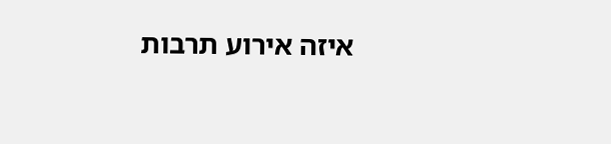איזה אירוע תרבות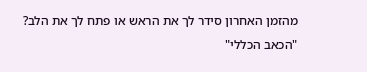מהזמן האחרון סידר לך את הראש או פתח לך את הלב?
"הכאב הכללי"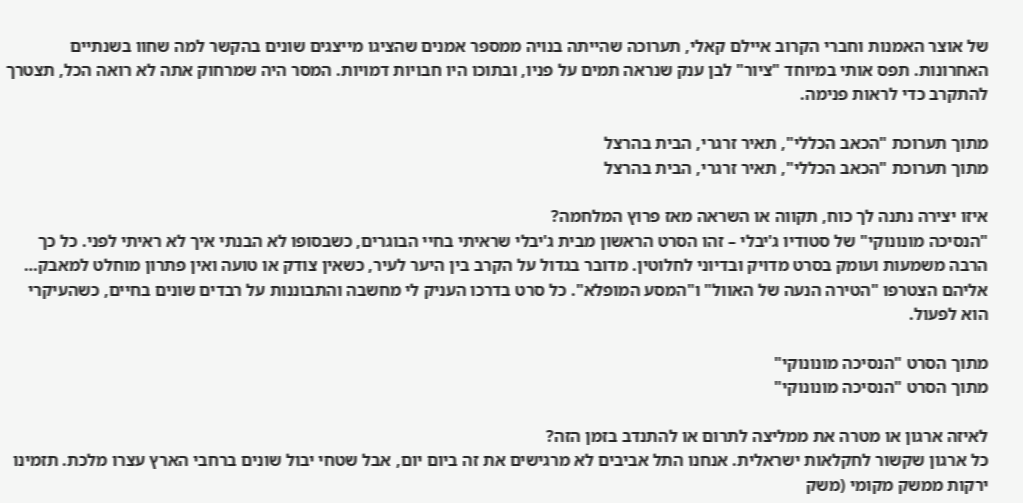של אוצר האמנות וחברי הקרוב איילם קאלי, תערוכה שהייתה בנויה ממספר אמנים שהציגו מייצגים שונים בהקשר למה שחוו בשנתיים האחרונות. תפס אותי במיוחד "ציור" לבן ענק שנראה תמים על פניו, ובתוכו היו חבויות דמויות. המסר היה שמרחוק אתה לא רואה הכל, תצטרך להתקרב כדי לראות פנימה.

מתוך תערוכת "הכאב הכללי", תאיר זרגרי, הבית בהרצל
מתוך תערוכת "הכאב הכללי", תאיר זרגרי, הבית בהרצל

איזו יצירה נתנה לך כוח, תקווה או השראה מאז פרוץ המלחמה?
"הנסיכה מונונוקי" של סטודיו ג'יבלי – זהו הסרט הראשון מבית ג'יבלי שראיתי בחיי הבוגרים, כשבסופו לא הבנתי איך לא ראיתי לפני. כל כך הרבה משמעות ועומק בסרט מדויק ובדיוני לחלוטין. מדובר בגדול על הקרב בין היער לעיר, כשאין צודק או טועה ואין פתרון מוחלט למאבק… אליהם הצטרפו "הטירה הנעה של האוול" ו"המסע המופלא". כל סרט בדרכו העניק לי מחשבה והתבוננות על רבדים שונים בחיים, כשהעיקרי הוא לפעול.

מתוך הסרט "הנסיכה מונונוקי"
מתוך הסרט "הנסיכה מונונוקי"

לאיזה ארגון או מטרה את ממליצה לתרום או להתנדב בזמן הזה?
כל ארגון שקשור לחקלאות ישראלית. אנחנו התל אביבים לא מרגישים את זה ביום יום, אבל שטחי יבול שונים ברחבי הארץ עצרו מלכת. תזמינו ירקות ממשק מקומי (משק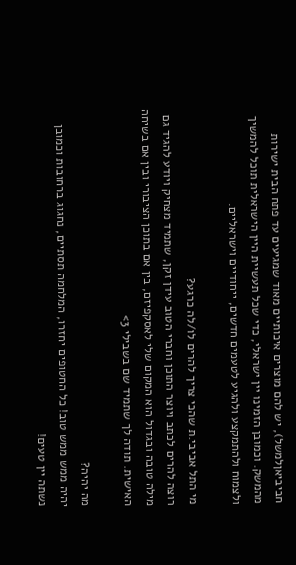חביביאןלמשל), יש להם מוצרים איכותיים מאוד שמגיעים עד פתח הבית ישירות מהמשק. וכמובן הזמינו יין ישראלי, כדי שכל תעשיית היין הישראלית תוכל להמשיך ולצמוח ולהתמקצע ולהגיע לטעמים חדשים, ייחודיים וישראליים.

מי התל אביבי.ת שהכי צריך להרים לו/לה כרגע?
רוצה להרים לכתב ויוצר התוכן וחברי הטוב עידן זקן, שתמיד מצחיק ויודע להגיד גם מילה טובה ובגדול הוא המקום שלי לאסקפיזם, בין אם בתוכן הציבורי ובין אם בשיחה האישית. תודה לך שתמיד שם בשבילי 3>

מה יהיה?
יהיה ממש ממש טוב! כל החטופים יחזרו, המלחמה תסתיים, נחגוג ברחובות וכמובן נשתה יין טעים!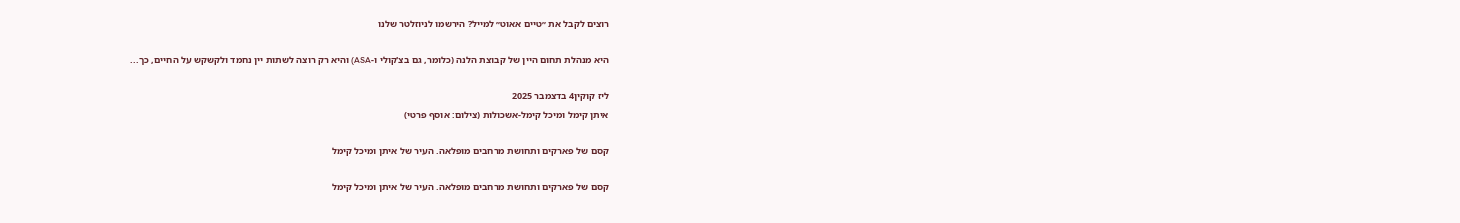רוצים לקבל את ״טיים אאוט״ למייל? הירשמו לניוזלטר שלנו

היא מנהלת תחום היין של קבוצת הלנה (כלומר, גם בצ'קולי ו-ASA) והיא רק רוצה לשתות יין נחמד ולקשקש על החיים, כך...

ליז קוקין4 בדצמבר 2025
איתן קימל ומיכל קימל-אשכולות (צילום: אוסף פרטי)

קסם של פארקים ותחושת מרחבים מופלאה. העיר של איתן ומיכל קימל

קסם של פארקים ותחושת מרחבים מופלאה. העיר של איתן ומיכל קימל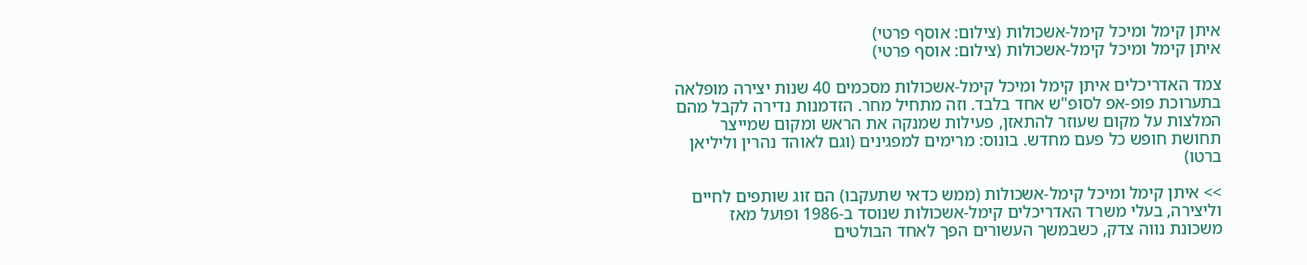איתן קימל ומיכל קימל-אשכולות (צילום: אוסף פרטי)
איתן קימל ומיכל קימל-אשכולות (צילום: אוסף פרטי)

צמד האדריכלים איתן קימל ומיכל קימל-אשכולות מסכמים 40 שנות יצירה מופלאה בתערוכת פופ-אפ לסופ"ש אחד בלבד. וזה מתחיל מחר. הזדמנות נדירה לקבל מהם המלצות על מקום שעוזר להתאזן, פעילות שמנקה את הראש ומקום שמייצר תחושת חופש כל פעם מחדש. בונוס: מרימים למפגינים (וגם לאוהד נהרין וליליאן ברטו)

>> איתן קימל ומיכל קימל-אשכולות (ממש כדאי שתעקבו) הם זוג שותפים לחיים וליצירה, בעלי משרד האדריכלים קימל-אשכולות שנוסד ב-1986 ופועל מאז משכונת נווה צדק, כשבמשך העשורים הפך לאחד הבולטים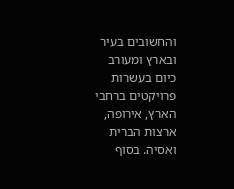והחשובים בעיר ובארץ ומעורב כיום בעשרות פרויקטים ברחבי הארץ, אירופה, ארצות הברית ואסיה. בסוף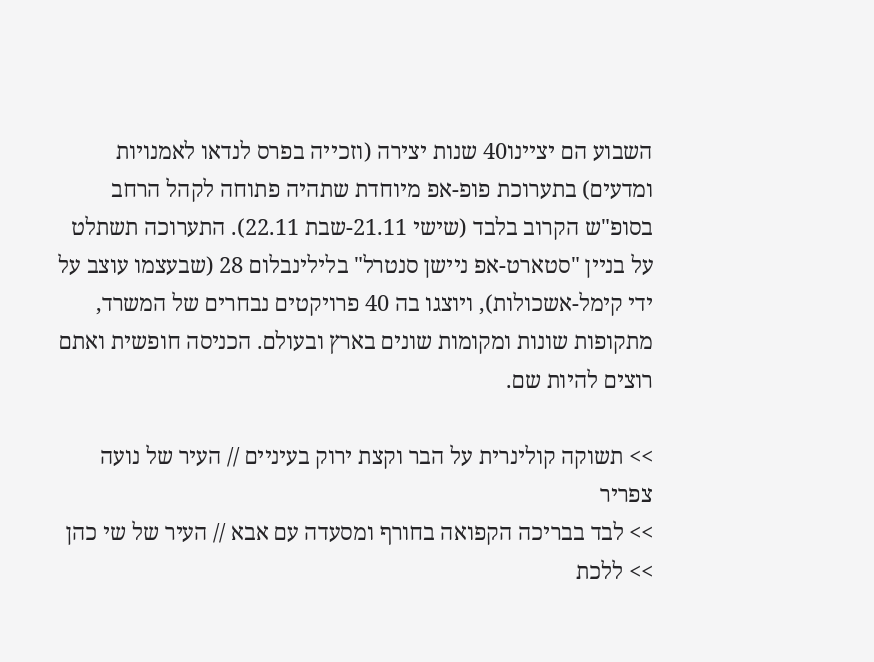השבוע הם יציינו40 שנות יצירה (וזכייה בפרס לנדאו לאמנויות ומדעים) בתערוכת פופ-אפ מיוחדת שתהיה פתוחה לקהל הרחב בסופ"ש הקרוב בלבד (שישי 21.11-שבת 22.11). התערוכה תשתלט על בניין "סטארט-אפ ניישן סנטרל" בלילינבלום 28 (שבעצמו עוצב על ידי קימל-אשכולות), ויוצגו בה 40 פרויקטים נבחרים של המשרד, מתקופות שונות ומקומות שונים בארץ ובעולם. הכניסה חופשית ואתם רוצים להיות שם.

>> תשוקה קולינרית על הבר וקצת ירוק בעיניים // העיר של נועה צפריר
>> לבד בבריכה הקפואה בחורף ומסעדה עם אבא // העיר של שי כהן
>> ללכת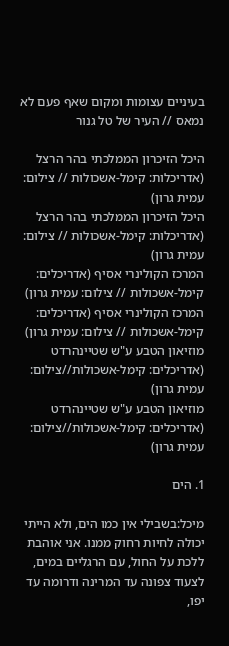בעיניים עצומות ומקום שאף פעם לא נמאס // העיר של טל גנור

היכל הזיכרון הממלכתי בהר הרצל (אדריכלות: קימל-אשכולות // צילום: עמית גרון)
היכל הזיכרון הממלכתי בהר הרצל (אדריכלות: קימל-אשכולות // צילום: עמית גרון)
המרכז הקולינרי אסיף (אדריכלים: קימל-אשכולות // צילום: עמית גרון)
המרכז הקולינרי אסיף (אדריכלים: קימל-אשכולות // צילום: עמית גרון)
מוזיאון הטבע ע"ש שטיינהרדט (אדריכלים: קימל-אשכולות//צילום: עמית גרון)
מוזיאון הטבע ע"ש שטיינהרדט (אדריכלים: קימל-אשכולות//צילום: עמית גרון)

1. הים

מיכל:בשבילי אין כמו הים, ולא הייתי יכולה לחיות רחוק ממנו. אני אוהבת ללכת על החול, עם הרגליים במים, לצעוד צפונה עד המרינה ודרומה עד יפו,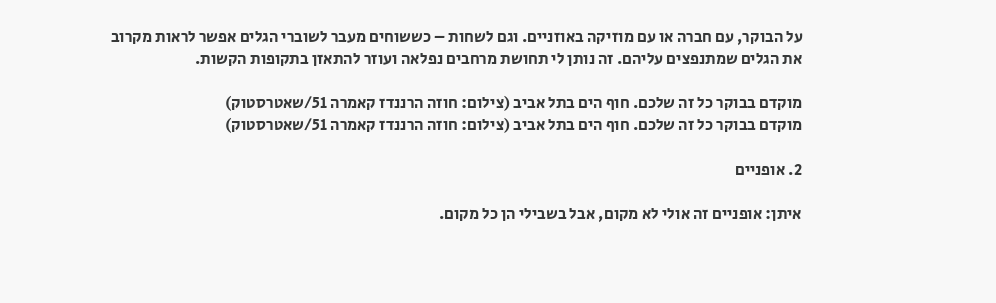על הבוקר, עם חברה או עם מוזיקה באוזניים. וגם לשחות – כששוחים מעבר לשוברי הגלים אפשר לראות מקרוב את הגלים שמתנפצים עליהם. זה נותן לי תחושת מרחבים נפלאה ועוזר להתאזן בתקופות הקשות.

מוקדם בבוקר כל זה שלכם. חוף הים בתל אביב (צילום: חוזה הרננדז קאמרה 51/שאטרסטוק)
מוקדם בבוקר כל זה שלכם. חוף הים בתל אביב (צילום: חוזה הרננדז קאמרה 51/שאטרסטוק)

2. אופניים

איתן: אופניים זה אולי לא מקום, אבל בשבילי הן כל מקום.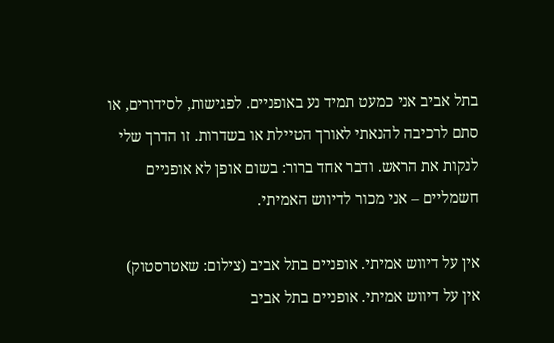בתל אביב אני כמעט תמיד נע באופניים. לפגישות, לסידורים, או סתם לרכיבה להנאתי לאורך הטיילת או בשדרות. זו הדרך שלי לנקות את הראש. ודבר אחד ברור: בשום אופן לא אופניים חשמליים – אני מכור לדיווש האמיתי.

אין על דיווש אמיתי. אופניים בתל אביב (צילום: שאטרסטוק)
אין על דיווש אמיתי. אופניים בתל אביב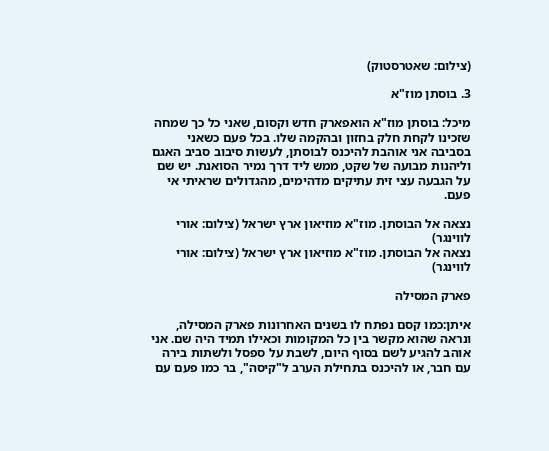(צילום: שאטרסטוק)

3. בוסתן מוז"א

מיכל: בוסתן מוז"א הואפארק חדש וקסום, שאני כל כך שמחה שזכינו לקחת חלק בחזון ובהקמה שלו. בכל פעם כשאני בסביבה אני אוהבת להיכנס לבוסתן, לעשות סיבוב סביב האגם וליהנות מבועה של שקט, ממש ליד דרך נמיר הסואנת. יש שם על הגבעה עצי זית עתיקים מדהימים, מהגדולים שראיתי אי פעם.

נצאה אל הבוסתן. מוז"א מוזיאון ארץ ישראל (צילום: אורי לווינגר)
נצאה אל הבוסתן. מוז"א מוזיאון ארץ ישראל (צילום: אורי לווינגר)

פארק המסילה

איתן:כמו קסם נפתח לו בשנים האחרונות פארק המסילה, ונראה שהוא מקשר בין כל המקומות וכאילו תמיד היה שם. אני אוהב להגיע לשם בסוף היום, לשבת על ספסל ולשתות בירה עם חבר, או להיכנס בתחילת הערב ל"קיסה", בר כמו פעם עם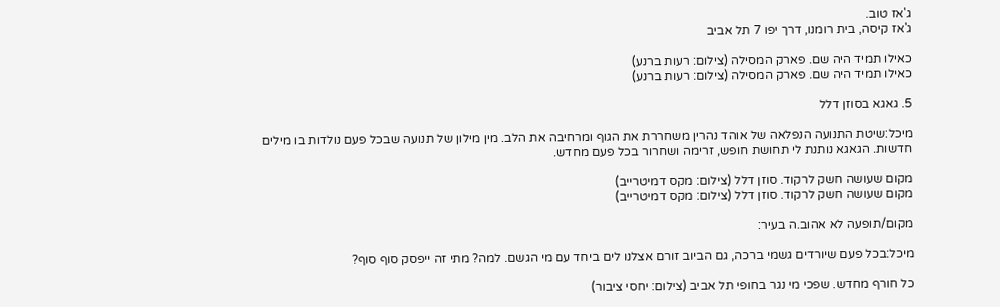ג'אז טוב.
ג'אז קיסה, בית רומנו, דרך יפו 7 תל אביב

כאילו תמיד היה שם. פארק המסילה (צילום: רעות ברנע)
כאילו תמיד היה שם. פארק המסילה (צילום: רעות ברנע)

5. גאגא בסוזן דלל

מיכל:שיטת התנועה הנפלאה של אוהד נהרין משחררת את הגוף ומרחיבה את הלב. מין מילון של תנועה שבכל פעם נולדות בו מילים חדשות. הגאגא נותנת לי תחושת חופש, זרימה ושחרור בכל פעם מחדש.

מקום שעושה חשק לרקוד. סוזן דלל (צילום: מקס דמיטרייב)
מקום שעושה חשק לרקוד. סוזן דלל (צילום: מקס דמיטרייב)

מקום/תופעה לא אהוב.ה בעיר:

מיכל:בכל פעם שיורדים גשמי ברכה, גם הביוב זורם אצלנו לים ביחד עם מי הגשם. למה? מתי זה ייפסק סוף סוף?

כל חורף מחדש. שפכי מי נגר בחופי תל אביב (צילום: יחסי ציבור)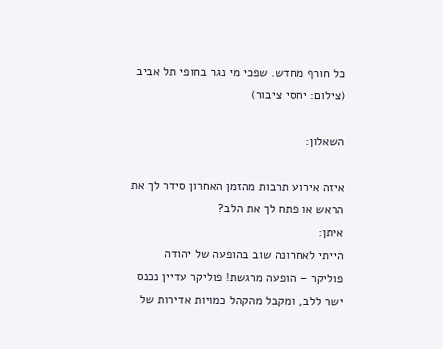כל חורף מחדש. שפכי מי נגר בחופי תל אביב (צילום: יחסי ציבור)

השאלון:

איזה אירוע תרבות מהזמן האחרון סידר לך את הראש או פתח לך את הלב?
איתן:
הייתי לאחרונה שוב בהופעה של יהודה פוליקר – הופעה מרגשת! פוליקר עדיין נכנס ישר ללב, ומקבל מהקהל כמויות אדירות של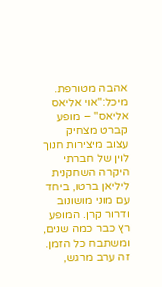אהבה מטורפת.
מיכל:"אוי אליאס אליאס" – מופע קברט מצחיק עצוב מיצירות חנוך לוין של חברתי היקרה השחקנית ליליאן ברטו, ביחד עם מוני מושונוב ודרור קרן. המופע רץ כבר כמה שנים, ומשתבח כל הזמן. זה ערב מרגש,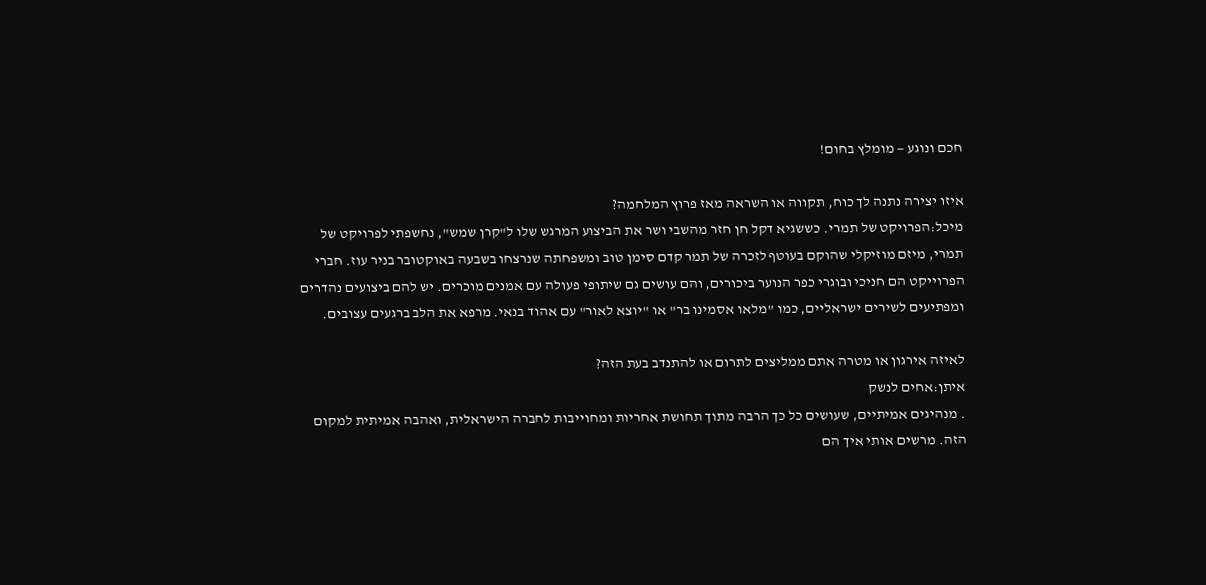חכם ונוגע — מומלץ בחום!

איזו יצירה נתנה לך כוח, תקווה או השראה מאז פרוץ המלחמה?
מיכל:הפרויקט של תמרי. כששגיא דקל חן חזר מהשבי ושר את הביצוע המרגש שלו ל"קרן שמש", נחשפתי לפרויקט של תמרי, מיזם מוזיקלי שהוקם בעוטף לזכרה של תמר קדם סימן טוב ומשפחתה שנרצחו בשבעה באוקטובר בניר עוז. חברי הפרוייקט הם חניכי ובוגרי כפר הנוער ביכורים, והם עושים גם שיתופי פעולה עם אמנים מוכרים. יש להם ביצועים נהדרים ומפתיעים לשירים ישראליים, כמו "מלאו אסמינו בר" או "יוצא לאור" עם אהוד בנאי. מרפא את הלב ברגעים עצובים.

לאיזה אירגון או מטרה אתם ממליצים לתרום או להתנדב בעת הזה?
איתן:אחים לנשק
. מנהיגים אמיתיים, שעושים כל כך הרבה מתוך תחושת אחריות ומחוייבות לחברה הישראלית, ואהבה אמיתית למקום הזה. מרשים אותי איך הם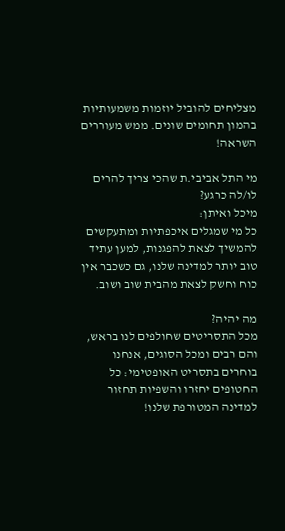מצליחים להוביל יוזמות משמעותיות בהמון תחומים שונים. ממש מעוררים השראה!

מי התל אביבי.ת שהכי צריך להרים לו/לה כרגע?
מיכל ואיתן:
כל מי שמגלים איכפתיות ומתעקשים להמשיך לצאת להפגנות, למען עתיד טוב יותר למדינה שלנו, גם כשכבר אין כוח וחשק לצאת מהבית שוב ושוב.

מה יהיה?
מכל התסריטים שחולפים לנו בראש, והם רבים ומכל הסוגים, אנחנו בוחרים בתסריט האופטימי: כל החטופים יחזרו והשפיות תחזור למדינה המטורפת שלנו!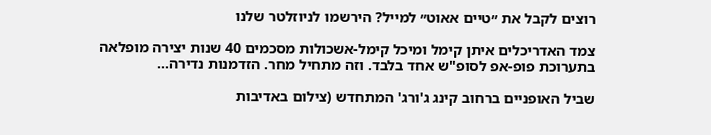רוצים לקבל את ״טיים אאוט״ למייל? הירשמו לניוזלטר שלנו

צמד האדריכלים איתן קימל ומיכל קימל-אשכולות מסכמים 40 שנות יצירה מופלאה בתערוכת פופ-אפ לסופ"ש אחד בלבד. וזה מתחיל מחר. הזדמנות נדירה...

שביל האופניים ברחוב קינג ג'ורג' המתחדש (צילום באדיבות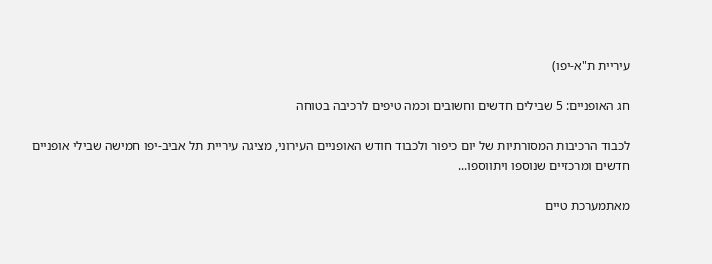עיריית ת"א-יפו)

חג האופניים: 5 שבילים חדשים וחשובים וכמה טיפים לרכיבה בטוחה

לכבוד הרכיבות המסורתיות של יום כיפור ולכבוד חודש האופניים העירוני, מציגה עיריית תל אביב-יפו חמישה שבילי אופניים חדשים ומרכזיים שנוספו ויתווספו...

מאתמערכת טיים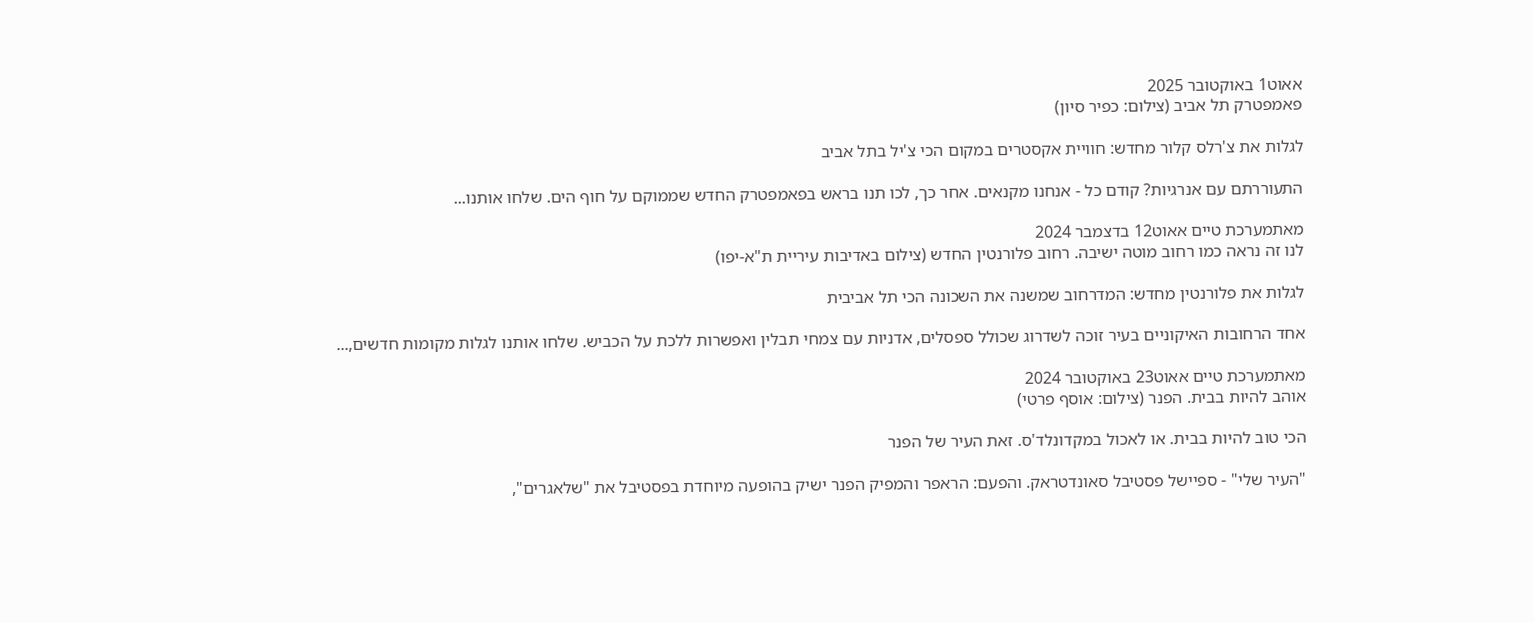אאוט1 באוקטובר 2025
פאמפטרק תל אביב (צילום: כפיר סיון)

לגלות את צ'רלס קלור מחדש: חוויית אקסטרים במקום הכי צ'יל בתל אביב

התעוררתם עם אנרגיות? קודם כל - אנחנו מקנאים. אחר כך, לכו תנו בראש בפאמפטרק החדש שממוקם על חוף הים. שלחו אותנו...

מאתמערכת טיים אאוט12 בדצמבר 2024
לנו זה נראה כמו רחוב מוטה ישיבה. רחוב פלורנטין החדש (צילום באדיבות עיריית ת"א-יפו)

לגלות את פלורנטין מחדש: המדרחוב שמשנה את השכונה הכי תל אביבית

אחד הרחובות האיקוניים בעיר זוכה לשדרוג שכולל ספסלים, אדניות עם צמחי תבלין ואפשרות ללכת על הכביש. שלחו אותנו לגלות מקומות חדשים,...

מאתמערכת טיים אאוט23 באוקטובר 2024
אוהב להיות בבית. הפנר (צילום: אוסף פרטי)

הכי טוב להיות בבית. או לאכול במקדונלד'ס. זאת העיר של הפנר

"העיר שלי" - ספיישל פסטיבל סאונדטראק. והפעם: הראפר והמפיק הפנר ישיק בהופעה מיוחדת בפסטיבל את "שלאגרים",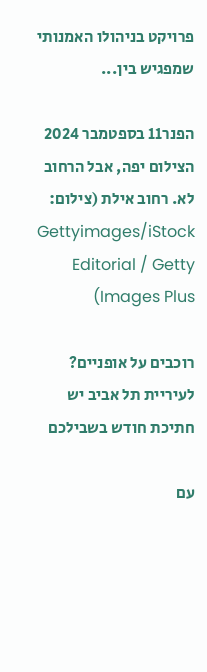פרויקט בניהולו האמנותי שמפגיש בין...

הפנר11 בספטמבר 2024
הצילום יפה, אבל הרחוב לא. רחוב אילת (צילום: Gettyimages/iStock Editorial / Getty Images Plus)

רוכבים על אופניים? לעיריית תל אביב יש חתיכת חודש בשבילכם

עם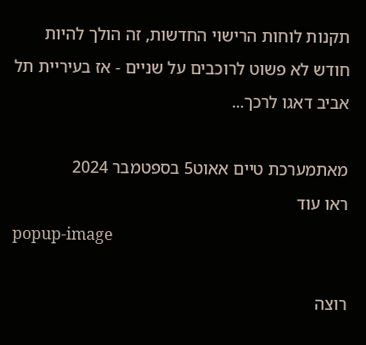תקנות לוחות הרישוי החדשות, זה הולך להיות חודש לא פשוט לרוכבים על שניים - אז בעיריית תל אביב דאגו לרכך...

מאתמערכת טיים אאוט5 בספטמבר 2024
ראו עוד
popup-image

רוצה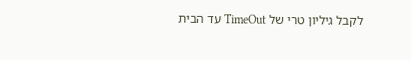לקבל גיליון טרי של TimeOut עד הבית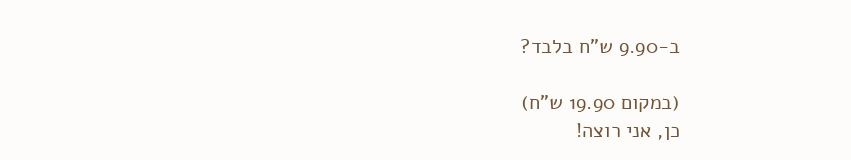ב-9.90 ש"ח בלבד?

(במקום 19.90 ש"ח)
כן, אני רוצה!